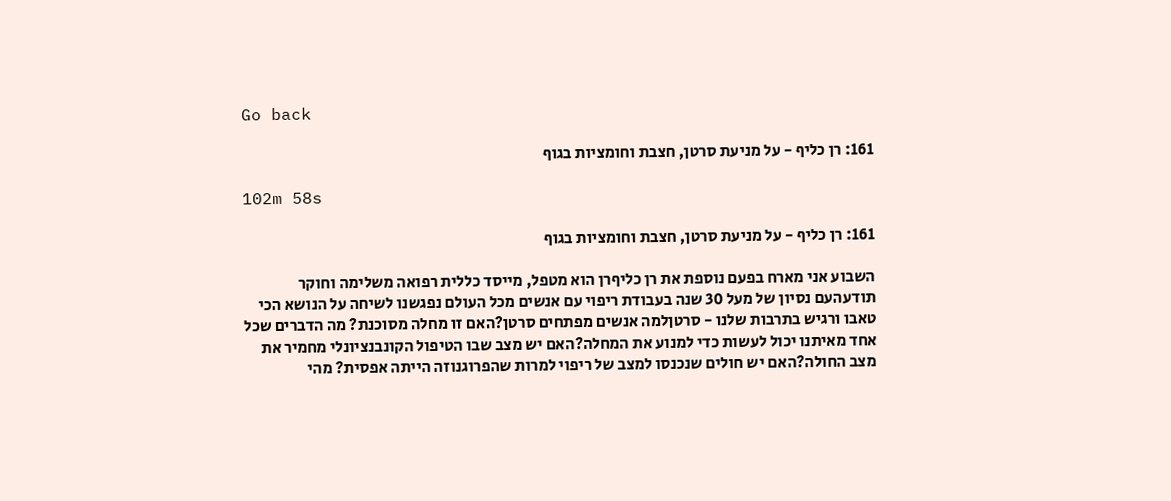Go back

161: רן כליף - על מניעת סרטן, חצבת וחומציות בגוף

102m 58s

161: רן כליף - על מניעת סרטן, חצבת וחומציות בגוף

השבוע אני מארח בפעם נוספת את רן כליףרן הוא מטפל, מייסד כללית רפואה משלימה וחוקר תודעהעם נסיון של מעל 30 שנה בעבודת ריפוי עם אנשים מכל העולם נפגשנו לשיחה על הנושא הכי טאבו ורגיש בתרבות שלנו - סרטןלמה אנשים מפתחים סרטן?האם זו מחלה מסוכנת? מה הדברים שכל אחד מאיתנו יכול לעשות כדי למנוע את המחלה?האם יש מצב שבו הטיפול הקונבנציונלי מחמיר את מצב החולה?האם יש חולים שנכנסו למצב של ריפוי למרות שהפרוגנוזה הייתה אפסית? מהי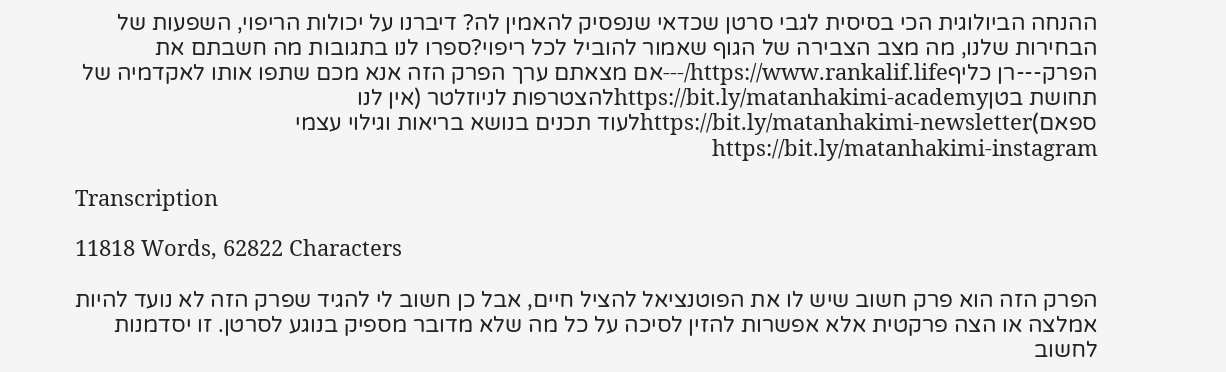ההנחה הביולוגית הכי בסיסית לגבי סרטן שכדאי שנפסיק להאמין לה? דיברנו על יכולות הריפוי, השפעות של הבחירות שלנו, מה מצב הצבירה של הגוף שאמור להוביל לכל ריפוי?ספרו לנו בתגובות מה חשבתם את הפרק---רן כליףhttps://www.rankalif.life/---אם מצאתם ערך הפרק הזה אנא מכם שתפו אותו לאקדמיה של תחושת בטןhttps://bit.ly/matanhakimi-academyלהצטרפות לניוזלטר (אין לנו ספאם)https://bit.ly/matanhakimi-newsletterלעוד תכנים בנושא בריאות וגילוי עצמי https://bit.ly/matanhakimi-instagram

Transcription

11818 Words, 62822 Characters

הפרק הזה הוא פרק חשוב שיש לו את הפוטנציאל להציל חיים, אבל כן חשוב לי להגיד שפרק הזה לא נועד להיות אמלצה או הצה פרקטית אלא אפשרות להזין לסיכה על כל מה שלא מדובר מספיק בנוגע לסרטן. זו יסדמנות לחשוב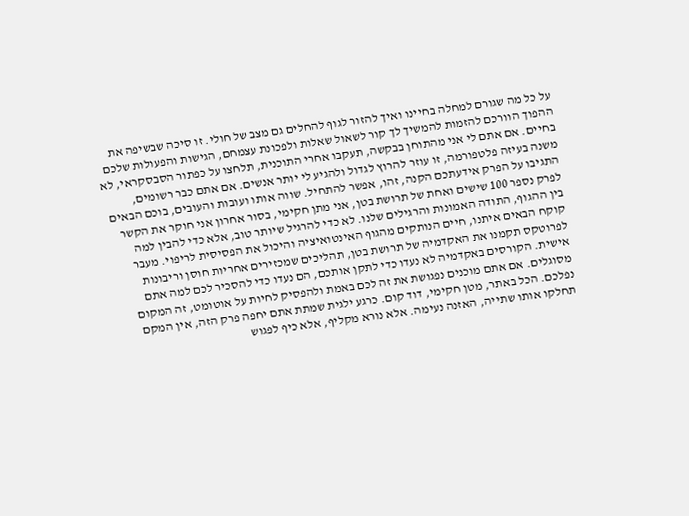על כל מה שגורם למחלה בחיינו ואיך להזור לגוף להחלים גם מצב של חולי. זו סיכה שבשיפה את ההפוך הוורכם להזמות להמשיך לך קור לשאול שאלות ולפכונת עצמחם, הגישות והפעולות שלכם בחיים. אם אתם לי אני מהתוחן בבקשה, תעקבו אחרי התוכנית, תלחצו על כפתור הסבסקראי, לא משנה בעיזה פלטפורמה, זו עוזר להרוץ לגדול ולהגיע לי יותר אנשים. אם אתם כבר רשומים, התגיבו על הפרק אידעתכם הקנה, זהו, אפשר להתחיל. שווה אותו ועובות והעובים, בוכם הבאים לפרק נספר 100 שישים ואחת של תרושת בטן, אני מתן חקימי, בסור אחרון אני חוקר את הקשר בין ההגוף, התודה האמונות והרגילים שלנו. לא כדי להרגיל שיותר טוב, אלא כדי להבין למה קוקח הבאים איתנו, חיים הנותקים מהגוף האינטואיציה והיכול את הפסיסית לריפוי. מעבר לפרוטקס תקמנו את האקדמיה של תרושת בטן, תהליכים שמכזירים אחריות חוסן וריבונות אישית. הקורסים באקדמיה לא נעדו כדי לתקן אותכם, הם נעדו כדי להסכיר לכם למה אתם מסוגלים. אם אתם מוכנים נפגושת את זה לכם באמת ולהפסיק לחיות על אוטומט, זה המקום נפלכם. הכל באתר, מטן חקימי, דוד קום. כרגע ילגית שמתת אתם יחפה פרק הזה, אין המקם תחלקו אותו שתייה, האזנה נעימה. אלא נורא מקליף, אלא כיף לפגוש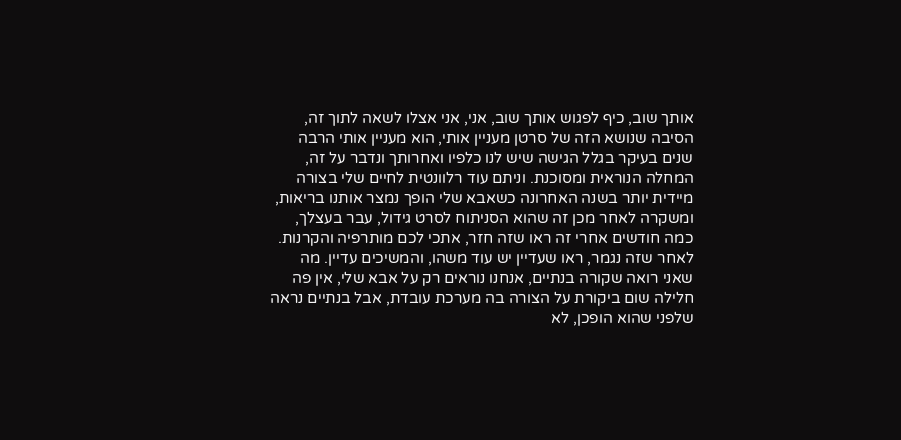אותך שוב, כיף לפגוש אותך שוב, אני, אני אצלו לשאה לתוך זה, הסיבה שנושא הזה של סרטן מעניין אותי, הוא מעניין אותי הרבה שנים בעיקר בגלל הגישה שיש לנו כלפיו ואחרותך ונדבר על זה, המחלה הנוראית ומסוכנת. וניתם עוד רלוונטית לחיים שלי בצורה מיידית יותר בשנה האחרונה כשאבא שלי הופך נמצר אותנו בריאות, ומשקרה לאחר מכן זה שהוא הסניתוח לסרט גידול, עבר בעצלך, כמה חודשים אחרי זה ראו שזה חזר, אתכי לכם מותרפיה והקרנות. לאחר שזה נגמר, ראו שעדיין יש עוד משהו, והמשיכים עדיין. מה שאני רואה שקורה בנתיים, אנחנו נוראים רק על אבא שלי, אין פה חלילה שום ביקורת על הצורה בה מערכת עובדת, אבל בנתיים נראה שלפני שהוא הופכן, לא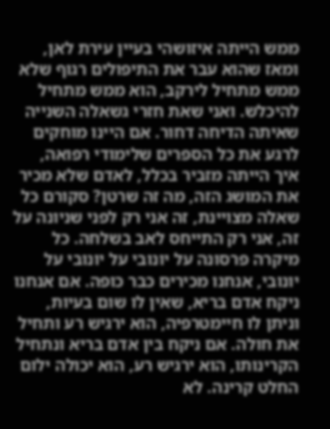ממש הייתה איזושהי בעיין עירת לאן, ומאז שהוא עבר את התיפולים רגוף שלא ממש מתחיל לירקב, הוא ממש מתחיל להיכלש. ואני שאת חזרי גשאלה השנייה שאיתה הדיחה דחור. אם היינו מוחקים לרגע את כל הספרים שלימודי רפואה, איך הייתה מזביר בכלל, לאדם שלא מכיר את המושג הזה, מה זה שרטן? סקורם כל שאלה מצויינת, זה אני רק לפני שניונה על זה, אני רק התייחס לאב בשלחה. כל מיקרה פרסונה על יונובי על יונובי על יונובי, אנחנו מכירים כבר כופה. אם אנחנו ניקח אדם בריא, שאין לו שום בעיות, וניתן לו חיימטרפיה, הוא ירגיש רע ותחיל את חולה. אם ניקח בין אדם בריא ונתחיל הקרינותו, הוא ירגיש רע, הוא יכולה ילום החלט קרינה. לא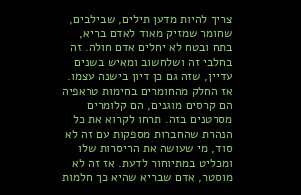צריך להיות מדען תילים, שבילבים, שחומר שמזיק מאוד לאדם בריא, בתח ובטח לא יחלים אדם חולה. זה בחלבי זה ושלחשוב ומאיש בשנים עדיין, שזה גם כן דיון בישנה עצמו. אז החלק מהחומרים בחימות טראפיה הם קרסים מוגנים, הם קלומרים מסרטנים בזה. תרחו לקרוא את כל הנהרת שהחברות מספקות עם זה לא סוד, מי שעושה את הריסרות שלו ומכליט במתיוחור לדעת. אז זה לא מוסטר, אדם שבריא שהיא כך חלמות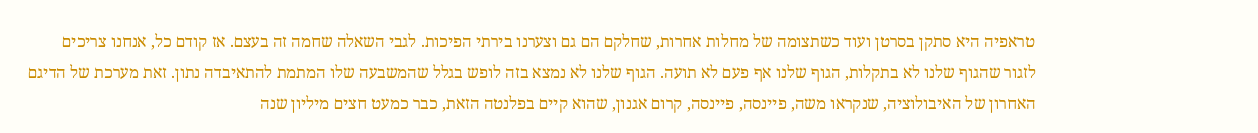טראפיה היא סתקן בסרטן ועוד כשתצומה של מחלות אחרות, שחלקם הם גם וצערנו בירתי הפיכות. לגבי השאלה שחמה זה בעצם. אז קודם כל, אנחנו צריכים לזגור שהגוף שלנו לא בתקלות, הגוף שלנו אף פעם לא תועה. הגוף שלנו לא נמצא בזה לופש בגלל שהמשבעה שלו המתמת להתאיבדה נתון. זאת מערכת של הדיגם האחרון של האיבולוציה, שנקראו משה, פיינסה, פיינסה, קרום אגנון, שהוא קיים בפלנטה הזאת, כבר כמעט חצים מיליון שנה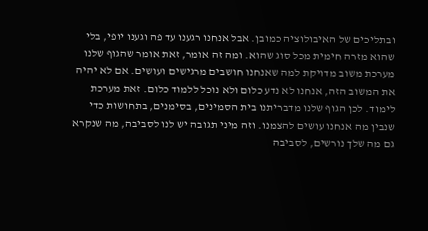ובתליכים של האיבולוציה כמובן. אבל אנחנו רגענו עד פה וגענו יופי, בלי שהוא מזרה חימית מכל סוג שהוא. ומה זה אומר, זאת אומר שהגוף שלנו מערכת משוב מדויקת למה שאנחנו חושבים מרגישים ועושים. אם לא יהיה את המשוב הזה, אנחנו לא נדע כלום ולא נוכל ללמוד כלום. זאת מערכת לימוד. לכן הגוף שלנו מדבריתנו בית הסמינים, בסימנים, בתחושות כדי שנבין מה אנחנו עושים להצמנו. וזה מיני תגובה יש לנו לסביבה, מה שנקרא גם מה שלך נורשים, לסביבה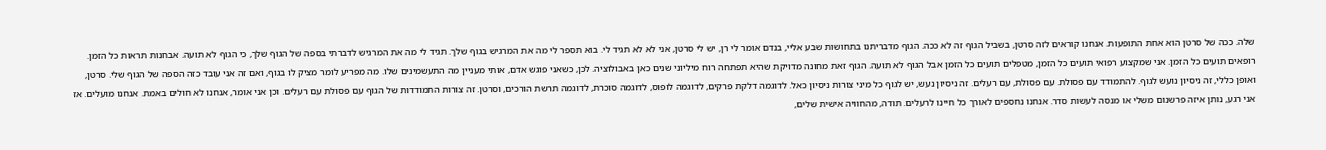שלה. ככה של סרטן הוא אחת התופעות. אנחנו קוראים לזה סרטן, בשביל הגוף זה לא ככה. הגוף מדבריתנו בתחושות שבע אליי, בנדם אומר לי רן, יש לי סרטן, אני לא לא תגיד לי. בוא תספר לי מה את המרגיש בגוף שלך. תגיד לי מה את המרגיש לדברתי בספה של הגוף שלך, כי הגוף לא תועה. אבחנות תראות כל הזמן. רופאים תועים כל הזמן. אני שמקצוע רפואי תועים כל הזמן, מטפלים תועים כל הזמן אבל הגוף לא תועה. הגוף זאת מחונה מדויקת שהיא תפתחה רוח מיליוני שנים כאן באבולוציה. לכן, כשאני פוגש אדם, אותי מעניין מה התעשמינים שלו. מה מפריע לומר מציק לו בגוף, ואם זה אני עובד כזה הספה של הגוף שלי. סרטן, ואופן כללי, זה ניסיון נועש לגוף. להתמודד עם פסולת. עם פסולת, עם רעלים. זה ניסיון נעש, יש לגוף כל מיני צורות ניסיון כאל. לדוגמה דלקת פרקים, לדוגמה לופוס, לדוגמה סוכרת, לדוגמה תרשת הורכים, וסרטן. זה צורות התמודדות של הגוף עם פסולת עם רעלים. וכן אני אומר, אנחנו לא חולים באמת. אנחנו מועלים. אז אני רגע, נותן איזה פרשנום משלי או מנסה לעשות סדר. אנחנו נחספים לאורך כל חיינו לרעלים. תודה, מהחוויה אישית שלים,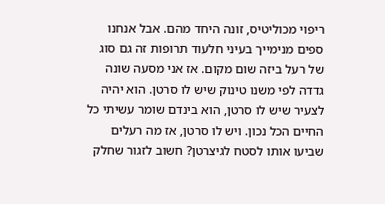ריפוי מכוליטיס, זונה היחד מהם. אבל אנחנו ספים מנימייך בעיני חלעוד תרופות זה גם סוג של רעל ביזה שום מקום. אז אני מסעה שונה גדדה לפי משנו טינוק שיש לו סרטן. הוא יהיה לצעיר שיש לו סרטן, הוא בינדם שומר עשיתי כל החיים הכל נכון. ויש לו סרטן, אז מה רעלים שביעו אותו לסטח לגיצרטן? חשוב לזגור שחלק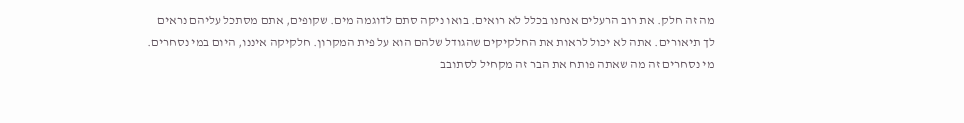מה זה חלק. את רוב הרעלים אנחנו בכלל לא רואים. בואו ניקה סתם לדוגמה מים. שקופים, אתם מסתכל עליהם נראים לך תיאורים. אתה לא יכול לראות את החלקיקים שהגודל שלהם הוא על פית המקרון. חלקיקה איננו, היום במי נסחרים. מי נסחרים זה מה שאתה פותח את הבר זה מקחיל לסתובב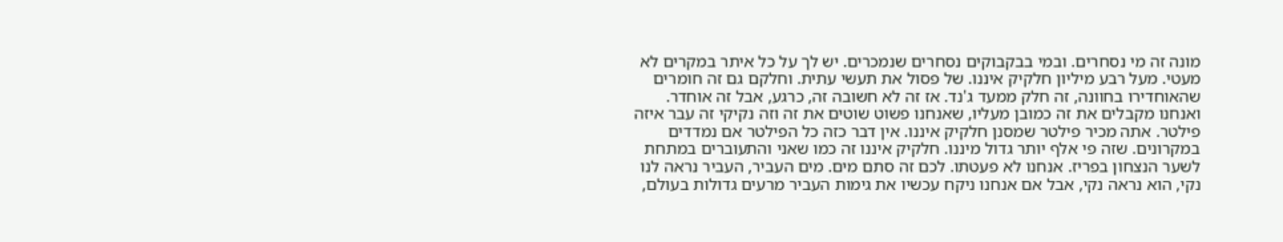מונה זה מי נסחרים. ובמי בבקבוקים נסחרים שנמכרים. יש לך על כל איתר במקרים לא מעטי. מעל רבע מיליון חלקיק איננו. של פסול את תעשי עתית. וחלקם גם זה חומרים שהאוחדירו בחוונה, זה חלק ממעד ג'נד. אז זה לא חשובה זה, כרגע, אבל זה אוחדר. ואנחנו מקבלים את זה כמובן מעליו, שאנחנו פשוט שוטים את זה וזה נקיקי זה עבר איזה פילטר. אתה מכיר פילטר שמסנן חלקיק איננו. אין דבר כזה כל הפילטר אם נמדדים במקרונים. שזה פי אלף יותר גדול מיננו. חלקיק איננו זה כמו שאני והתעוברים במתחת לשער הנצחון בפריז. אנחנו לא פעטתו. לכם זה סתם מים. מים העביר, העביר נראה לנו נקי, הוא נראה נקי, אבל אם אנחנו ניקח עכשיו את גימות העביר מרעים גדולות בעולם,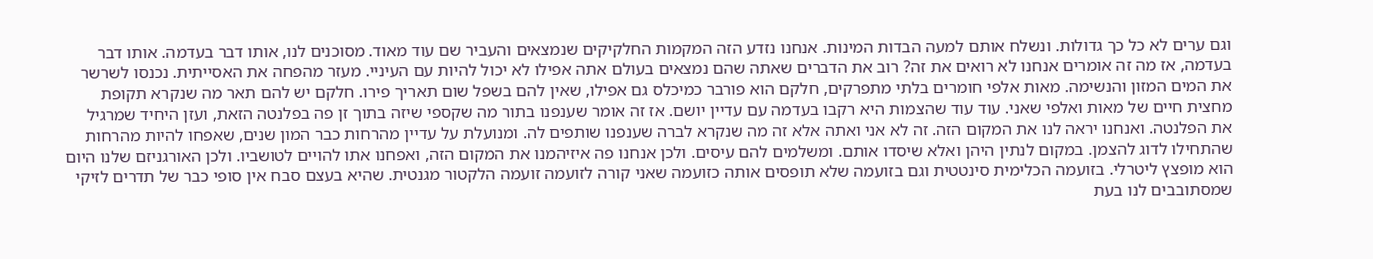וגם ערים לא כל כך גדולות. ונשלח אותם למעה הבדות המינות. אנחנו נזדע הזה המקמות החלקיקים שנמצאים והעביר שם עוד מאוד. מסוכנים לנו, אותו דבר בעדמה. אותו דבר בעדמה, אז מה זה אומרים אנחנו לא רואים את זה? רוב את הדברים שאתה שהם נמצאים בעולם אתה אפילו לא יכול להיות עם העיניי. מעזר מהפחה את האסייתית. נכנסו לשרשר את המים המזון והנשימה. מאות אלפי חומרים בלתי מתפרקים, חלקם הוא פורבר כמיכלס גם אפילו, שאין להם בשפל שום תאריך פירו. חלקם יש להם תאר מה שנקרא תקופת מחצית חיים של מאות ואלפי שאני. עוד עוד שהצמות היא רקבו בעדמה עם עדיין יושם. אז זה אומר שענפנו בתור מה שקספי שיזה בתוך זן פה בפלנטה הזאת, ועזן היחיד שמרגיל את הפלנטה. ואנחנו יראה לנו את המקום הזה. זה לא אני ואתה אלא זה מה שנקרא לברה שענפנו שותפים לה. ומנועלת על עדיין מהרחות כבר המון שנים, שאפחו להיות מהרחות שהתחילו לדוג להצמן. במקום לנתין היהן ואלא שיסדו אותם. ומשלמים להם עיסים. ולכן אנחנו פה איזיהמנו את המקום הזה, ואפחנו אתו להויים לטושביו. ולכן האורגניזם שלנו היום הוא מופצץ ליטרלי. בזועמה הכלימית סינטטית וגם בזועמה שלא תופסים אותה כזועמה שאני קורה לזועמה זועמה הלקטור מגנטית. שהיא בעצם סבח אין סופי כבר של תדרים לזיקי שמסתובבים לנו בעת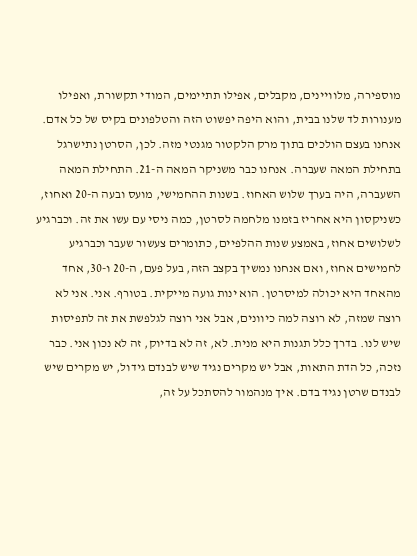מוספירה, מלוויינים, מקבלים, אפילו תתיימים, המודי תקשורת, ואפילו מענורות לד שלנו בבית, והוא היפה יפשוט הזה והטלפונים בקיס של כל אדם. אנחנו בעצם הולכים בתוך מרק הלקטור מגנטי מזה. לכן, הסרטן נתישרגל בתחילת המאה שעברה. אנחנו כבר משניקר המאה ה-21. התחילת המאה השעברה, היה בערך שלוש האחוז. בשנות ההחמישי, מועס ובעה ה-20 ואחוז, כשניקסון היא אחריז בזמנו מלחמה לסרטן, כמה ניסי עם עשו את זה. וכברגיע לשלושים אחוז, באמצע שנות ההלפיים, כתומרים צעשור שעבר וכברגיע לחמישים אחוז, ואם אנחנו נמשיך בקצב הזה, בעל פעם, ה-20 ו-30, אחד מהאחד היא יכולה למיסרטן. הוא ינות גועה מייקית. בטורף. אני. אני לא רוצה שמזה, לא רוצה למה כיוונים, אבל אני רוצה לגלפשת את זה לתפיסות שיש לנו. בדרך כלל תגנות היא מנית. לא, זה לא בדיוק, זה לא נכון אני. כבר נזכה, כל הדת התאות, אבל יש מקרים נגיד שיש לבנדם גידול, יש מקרים שיש לבנדם שרטן נגיד בדם. איך מנהמור להסתכל על זה,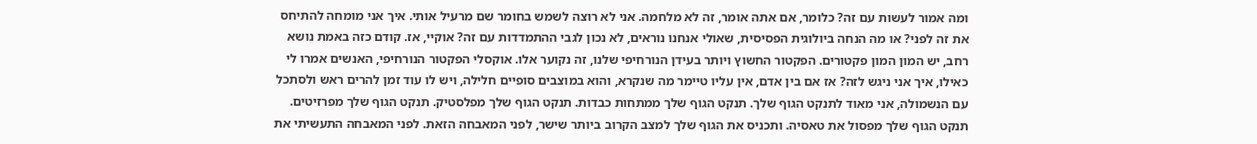ומה אמור לעשות עם זה? כלומר, אם אתה אומר, זה לא מלחמה. אני לא רוצה לשמש בחומר שם מרעיל אותי. איך אני מומחה להתיחס את זה לפני? או מה הנחה ביולוגית הפסיסית, שאולי אנחנו נוראים, לא נכון לגבי ההתמדדות עם זה? אוקיי, אז. קודם כזה באמת נושא רחב, יש המון המון פקטורים. הפקטור החשוץ ויותר בעידן הנורחיפי שלנו, זה נקוער אלו. אוקסלי הפקטור הנורחיפי, האנשים אמרו לי כאילו, איך אני ניגש לזה? אז אם בין אדם, אין עליו טיימר מה שנקרא, והוא במוצבים סופיים חלילה, ויש לו עוד זמן להרים ראש ולסתכל עם הנשמולה, אני מאוד לתנקט הגוף שלך. תנקט הגוף שלך ממתחות כבדות. תנקט הגוף שלך מפלסטיק. תנקט הגוף שלך מפרזיטים. תנקט הגוף שלך מפסול את טאסיה. ותכניס את הגוף שלך למצב הקרוב ביותר שישר, לפני המאבחה הזאת. לפני המאבחה התעשיתי את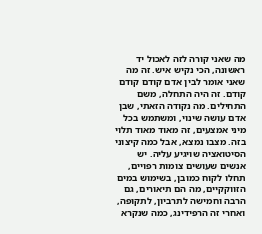מה שאני קורה לזה לאכול יד ראשונה, הכי נקיש איש. זה מה שאני אומר לבין אדם קודם קודם קודם. זה היה התחלה, משם התחילים. מה נקודה הזאתי, שבן אדם עושה שינוי, ומשתמש בכל מיני אמצעים, זה מאוד מאוד תלוי בזה. מצבו נמצא, אבל כמה קיצוני הסיטואציה שויגיע עליה. יש אנשים שעושים צומות רפויים, תחלו לקוח כמובן, בשימוש במים הזווקקיים, מה הם תיאורים, גם הרבה וחמישה לתרביון, לתקופה, ואחרי זה הרפידינג, כמה שנקרא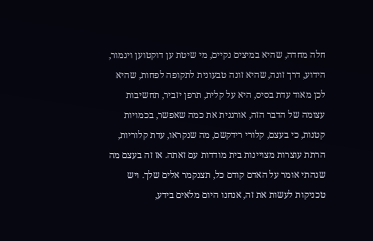חלה מחדה, שהיא במיצים נקיים, מי שיטת ען דוקטוען ויגמור, הידוע, דרך זונה, שהיא זונה טבעונית לתקופה לפחות, שהיא לכן מאוד עדת בסיס, היא על קלית, תרפן יזביר, תחשיבות עצומה של הדבר הזה, אורגנית את כמה שאפשר, בכמויות קטנות, כי בעצם, קלורי רידקשם, מה שנקראו, עדת קלוריות, הרתת עוצרות מצויינות בית מודדות עם זאתה. אז זה בעצם מה שנהתי אומר על האדם קודם כל, תצנקמר אלים שלך. ויש טכניקות לעשות את זה, אנחנו היום מלאים בידע,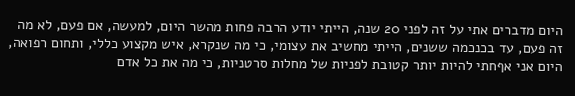היום מדברים אתי על זה לפני 20 שנה, הייתי יודע הרבה פחות מהשר היום, למעשה, אם פעם, לא מה זה פעם, עד בכנכמה ששנים, הייתי מחשיב את עצומי, כי מה שנקרא, איש מקצוע כללי, ותחום רפואה, היום אני אףחתי להיות יותר קטובת לפניות של מחלות סרטניות, כי מה את כל אדם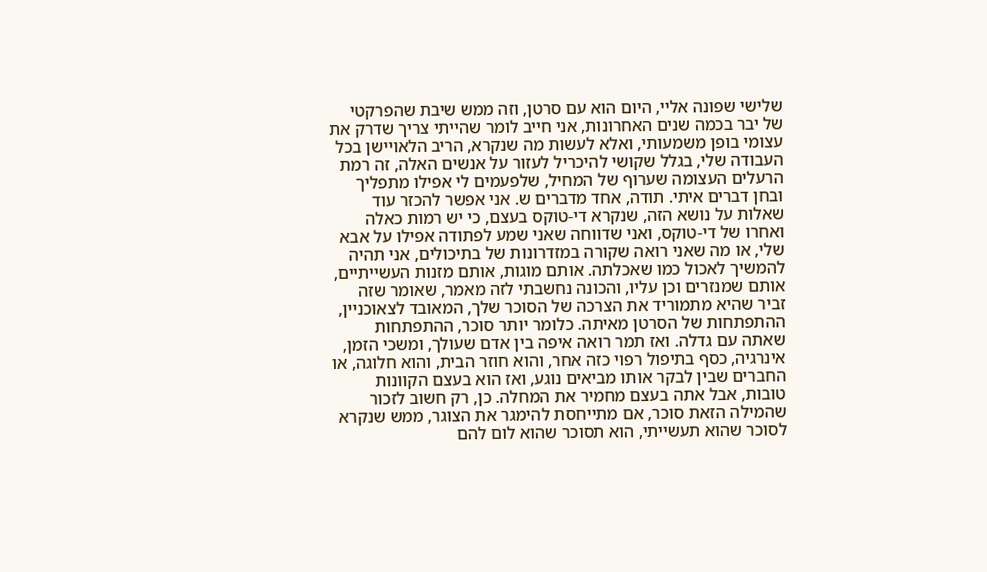שלישי שפונה אליי, היום הוא עם סרטן, וזה ממש שיבת שהפרקטי של יבר בכמה שנים האחרונות, אני חייב לומר שהייתי צריך שדרק את עצומי בופן משמעותי, ואלא לעשות מה שנקרא, הריב הלאויישן בכל העבודה שלי, בגלל שקושי להיכריל לעזור על אנשים האלה, זה רמת הרעלים העצומה שערוף של המחיל, שלפעמים לי אפילו מתפליך ובחן דברים איתי. תודה, אחד מדברים ש. אני אפשר להכזר עוד שאלות על נושא הזה, שנקרא די-טוקס בעצם, כי יש רמות כאלה ואחרו של די-טוקס, ואני שדווחה שאני שמע לפתודה אפילו על אבא שלי, או מה שאני רואה שקורה במזדרונות של בתיכולים, אני תהיה להמשיך לאכול כמו שאכלתה. אותם מוגות, אותם מזנות העשייתיים, אותם שמנזרים וכן עליו, והכונה נחשבתי לזה מאמר, שאומר שזה זביר שהיא מתמוריד את הצרכה של הסוכר שלך, המאובד לצאוכניין, ההתפתחות של הסרטן מאיתה. כלומר יותר סוכר, ההתפתחות שאתה עם גדלה. ואז תמר רואה איפה בין אדם שעולך, ומשכי הזמן, אינרגיה, כסף בתיפול רפוי כזה אחר, והוא חוזר הבית, והוא חלוגה, או החברים שבין לבקר אותו מביאים נוגע, ואז הוא בעצם הקוונות טובות, אבל אתה בעצם מחמיר את המחלה. כן, רק חשוב לזכור שהמילה הזאת סוכר, אם מתייחסת להימגר את הצוגר, ממש שנקרא לסוכר שהוא תעשייתי, הוא תסוכר שהוא לום להם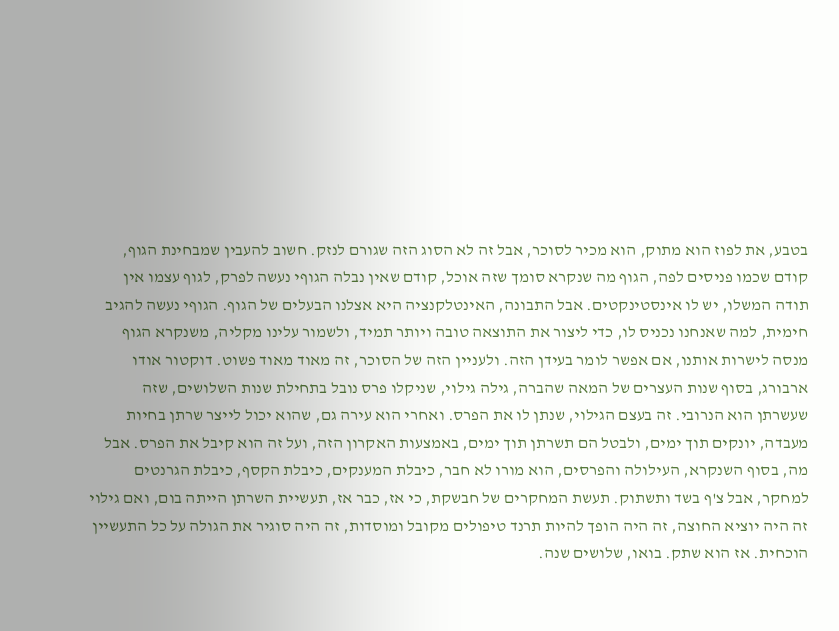בטבע, את לפוז הוא מתוק, הוא מכיר לסוכר, אבל זה לא הסוג הזה שגורם לנזק. חשוב להעבין שמבחינת הגוף, קודם שכמו פניסים לפה, הגוף מה שנקרא סומך שזה אוכל, קודם שאין נבלה הגוףי נעשה לפרק, לגוף עצמו אין תודה המשלו, יש לו אינסטינקטים. אבל התבונה, האינטלקנציה היא אצלנו הבעלים של הגוף. הגוףי נעשה להגיב חימית, למה שאנחנו נכניס לו, כדי ליצור את התוצאה טובה ויותר תמיד, ולשמור עלינו מקליה, משנקרא הגוף מנסה לישרות אותנו, אם אפשר לומר בעידן הזה. ולעניין הזה של הסוכר, זה מאוד מאוד פשוט. דוקטור אודו ארבורג, בסוף שנות העצרים של המאה שהברה, גילה גילוי, שניקלו פרס נובל בתחילת שנות השלושים, שזה שעשרתן הוא הנרובי. זה בעצם הגילוי, שנתן לו את הפרס. ואחרי הוא עירה גם, שהוא יכול לייצר שרתן בחיות מעבדה, יונקים תוך ימים, ולבטל הם תשרתן תוך ימים, באמצעות האקרון הזה, ועל זה הוא קיבל את הפרס. אבל מה, בסוף השנקרא, העילולה והפרסים, הוא מורו לא חבר, כיבלת המענקים, כיבלת הקסף, כיבלת הגרנטים למחקר, אבל צ'ף בשד ותשתוק. תעשת המחקרים של חבשקת, כי אז, כבר אז, תעשיית השרתן הייתה בום, ואם גילוי זה היה יוציא החוצה, זה היה הופך להיות תרנד טיפולים מקובל ומוסדות, זה היה סוגיר את הגולה על כל התעשיין הוכחית. אז הוא שתק. בואו, שלושים שנה.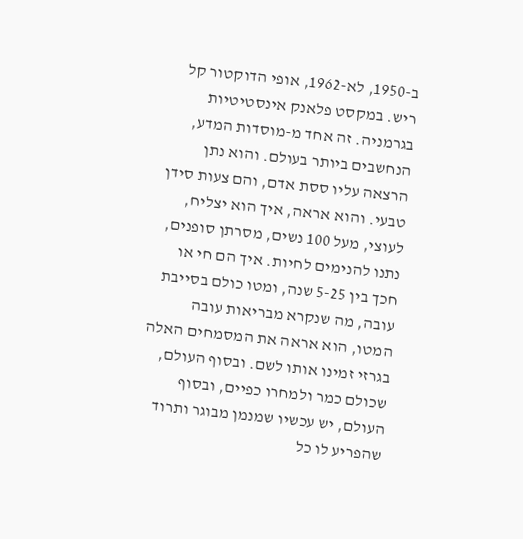ב-1950, לא-1962, אופי הדוקטור קל ריש. במקסט פלאנק אינסטיטיות בגרמניה. זה אחד מ-מוסדות המדע, הנחשבים ביותר בעולם. והוא נתן הרצאה עליו ססת אדם, והם צעות סידן טבעי. והוא אראה, איך הוא יצליח, לעוצי, מעל 100 נשים, מסרתן סופנים, נתנו להנימים לחיות. איך הם חי או חכך בין 5-25 שנה, ומטו כולם בסייבת עובה, מה שנקרא מבריאות עובה המטו, הוא אראה את המסמחים האלה בגרזי זמינו אותו לשם. ובסוף העולם, שכולם כמר ולמחרו כפיים, ובסוף העולם, יש עכשיו שמנמן מבוגר ותרוד שהפריע לו כל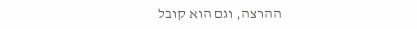ההרצה, וגם הוא קובל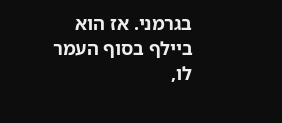בגרמני. אז הוא ביילף בסוף העמר לו,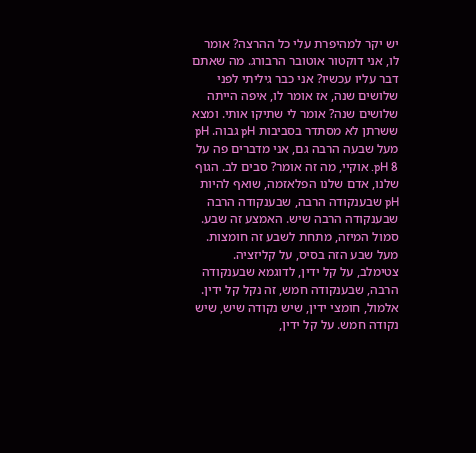יש יקר למהיפרת עלי כל ההרצה? אומר לו, אני דוקטור אוטובר הרבורג. מה שאתם דבר עליו עכשיו? אני כבר גיליתי לפני שלושים שנה, אז אומר לו, איפה הייתה שלושים שנה? אומר לי שתיקו אותי. ומצא ששרתן לא מסתדר בסביבות pH גבוה. pH מעל שבעה הרבה גם, אני מדברים פה על pH 8. אוקיי, מה זה אומר? סבים לב. הגוף שלנו, אדם שלנו הפלאזמה, שואף להיות pH שבענקודה הרבה, שבענקודה הרבה שבענקודה הרבה שיש. האמצע זה שבע. סמול המיזה, מתחת לשבע זה חומצות. מעל שבע הזה בסיס, על קליזציה. צטימלב, על קל ידין, לדוגמא שבענקודה הרבה, שבענקודה חמש, זה נקל קל ידין. אלמול, חומצי ידין, שיש נקודה שיש, שיש נקודה חמש. על קל ידין,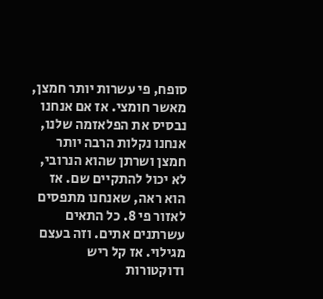סופח, פי עשרות יותר חמצן, מאשר חומצי. אז אם אנחנו נבסיס את הפלאזמה שלנו, אנחנו נקלות הרבה יותר חמצן ושרתן שהוא הנרובי, לא יכול להתקיים שם. אז הוא ראה, שאנחנו מתפסים לאזור פי 8. כל התאים עשרתנים אתים. וזה בעצם מגילוי. אז קל ריש ודוקטורות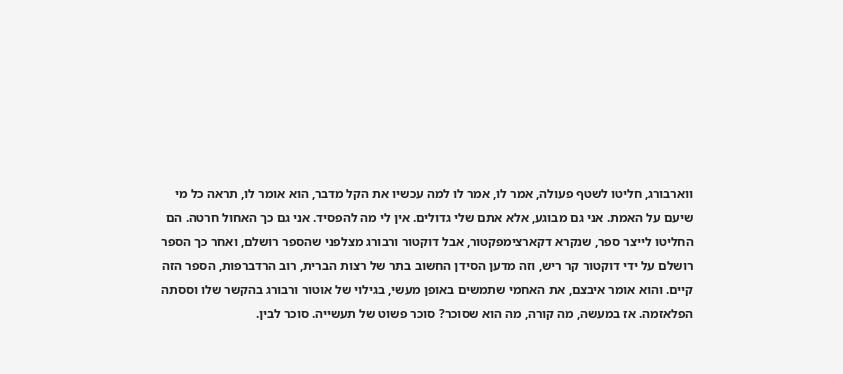ווארבורג, חליטו לשטף פעולה, אמר לו, אמר לו למה עכשיו את הקל מדבר, הוא אומר לו, תראה כל מי שיעם על האמת. אני גם מבוגע, אלא אתם שלי גדולים. אין לי מה להפסיד. אני גם כך האחול חרטה. הם החליטו לייצר ספר, שנקרא דקארצימפקטור, אבל דוקטור ורבורג מצלפני שהספר רושלם, ואחר כך הספר רושלם על ידי דוקטור קר ריש, וזה מדען הסידן החשוב בתר של רצות הברית, רוב הרדברפות, הספר הזה קיים. והוא אומר איבצם, את האחמי שתמשים באופן מעשי, בגילוי של אוטור ורבורג בהקשר שלו וססתה הפלאזמה. אז במעשה, מה קורה, מה הוא שסוכר? סוכר פשוט של תעשייה. סוכר לבין.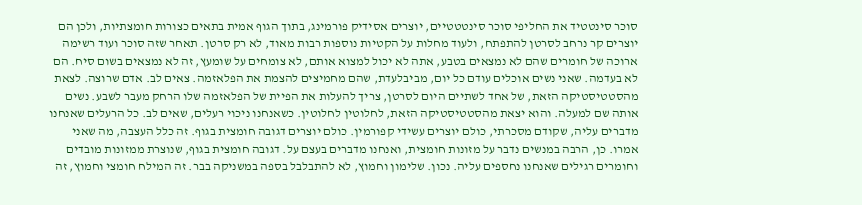סוכר סינטטיד את החליפי סוכר סינטטטיים, יוצרים אסידיק פורמינג, בתוך הגוף אמית בתאים כצורות חומצתיות, ולכן הם יוצרים קר נרחב לסרטן להתפתח, ולעוד מחלות על הקטיות נוספות רבות מאוד, לא רק סרטן. תאחר שזה סוכר ועוד רשימה ארוכה של חומרים שהם לא נמצאים בטבע, אתה לא יכול למצוא אותם, לא צומחים על שומעץ, זה לא נמצאים בשום סיח. הם לא בעדמה. שאני נשים אוכלים עודם כל יום, מביבלעדת, שהם מחמיצים להצמת את הפלאזמה. צאים לב. אדם שרוצה. לצאת מהסטטיסטיקה הזאת, של אחד לשתיים היום לסרטן, צריך להעלות את הפיית של הפלאזמה שלו הרחק מעבר לשבע. נשים אותה שם למעלה. והוא יצאת מהסטטיסטיקה הזאת, לחלוטין לחלוטין. כשאנחנו ניכוי רעלים, שאים לב. כל הרעלים שאנחנו מדברים עליה, שקודם מסכרתי, כולם יוצרים עשידי קפורמין. כולם יוצרים דגובה חומצית בגוף. זה כלל העצבה, מה שאני אמרו. כן, הרבה במנשים נדבר על מזונות חומצית, ואנחנו מדברים בעצם על. דגובה חומצית בגוף, שנוצרת ממזונות מובדים וחומרים רגילים שאנחנו נחספים עליה. נכון. שלימון וחמוץ, לא להתבלבל בספה במשניקה בבר. זה המילח חומצי וחמוץ, זה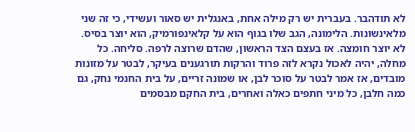לא תודהבר. בעברית יש רק מילה אחת, באנגלית יש סאור ועשידי, כי זה שני מלאינשונות. הלימונה, הגב שלו בגוף הוא על קלאינפורמיק, הוא יוצר בסיס. לא יוצר חומצה. אז בעצם הצד הראשון, שהדם שרוצה לרפה. סליחה. כל מחלה, יהיה לאכול נקרא לזה פרוד והרקות תורגענים בעיקר, לבטר על מזונות מובדים, אז אמר לבטר על סוכר לבן, או שמונה זריים, על בית החנמי נחק, גם כמה חלבן, כל מיני חתפים כאלה ואחרים, בית החקם מבסמים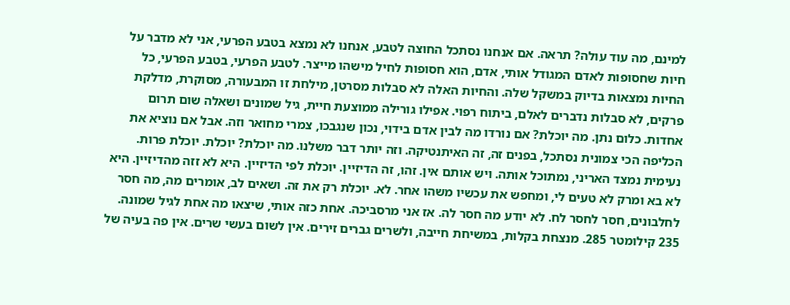למינם, מה עוד עולה? תראה. אם אנחנו נסתכל החוצה לטבע, אנחנו לא נמצא בטבע הפרעי, אני לא מדבר על חיות שחסופות לאדם המגודל אותי, אדם, הוא חסופות לחיל מישהו מייצר. לטבע הפרעי, בטבע הפרעי, כל החיות נמצאות בדיוק במשקל שלה. והחיות האלה לא סבלות מסרטן, מילחת זו המבעורה, מסוקרת, מדלקת פרקים, לא סבלות נדברים לאלם, ביתוח רפוי. אפילו גורילה ממוצעת חיית, גיל שמונים ושאלה שום תרום אחדות. כלום נתן. מה יוכלת? אם נורדו מה לבין אדם בידוי, נכון שנגבכו, צמרי מחואר וזה. אבל אם נוציא את הכליפה הכי צמונית נסתכל, בפנים זה, זה האיתנטיקה. וזה יותר דבר משלנו. מה יוכלת? יוכלת. יוכלת פרות. נעימית נמצד האריני, נמתוכל אותה. ויש אותם אין. זהו, זה הדיזיין. יוכלת לפי הדיזיין. היא לא זזה מהדיזיין. היא לא בא ומרק לא טעים לי, ומחפש את עכשיו משהו אחר. לא. יוכלת רק את זה. ושאים לב, אומרים מה, מה חסר לחלבונים, חסר לחסר לח. לא יודע מה חסר לה. אז אני מרסביכה. אחת כזה אותי, שיצאו מה אחת לגיל שמונה. 235 קילומטר 285. מנצחת בקלות, במשיחת חייבה, ולשרים גברים זירים. אין לשום בעשי שרים. אין פה בעיה של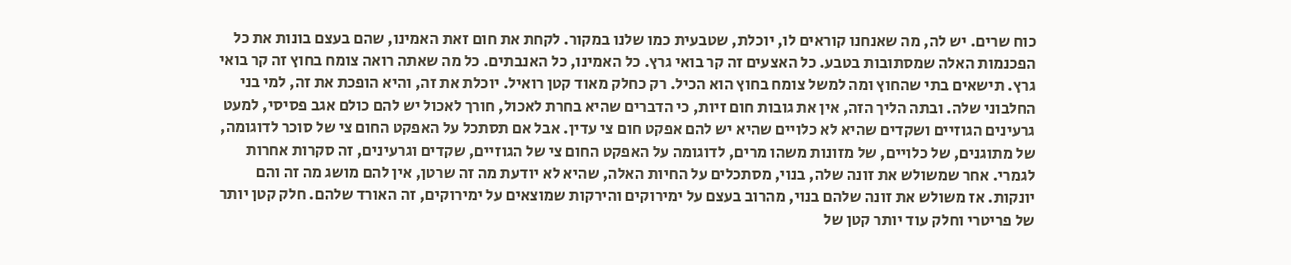כוח שרים. יש לה, מה שאנחנו קוראים לו, יוכלת, שטבעית כמו שלנו במקור. לקחת את חום זאת האמינו, שהם בעצם בונות את כל הפכנמות האלה שמסתובות בטבע. כל האצעים זה קר בואי גרץ. כל האמינו, כל האנבתים. כל מה שאתה רואה צומח בחוץ זה קר בואי גרץ. תישאים בתי שהחוץ ומה למשל צומח בחוץ הוא הכיל. רק כחלק מאוד קטן רואיל. יוכלת את זה, והיא הופכת את זה, למי בני החלבוני שלה. ובתה הליך הזה, אין את גובות חום זיות, כי הדברים שהיא בחרת לאכול, חורך לאכול יש להם כולם אגב פסיסי, למעט גרעינים הגוזיים ושקדים שהיא לא כלויים שהיא יש להם אפקט חום צי עדין. אבל אם תסתכל על האפקט החום צי של סוכר לדוגומה, של מתוגנים, של כלויים, של מזונות משהו מרים, לדוגומה על האפקט החום צי של הגוזיים, שקדים וגרעינים, זה סקרות אחרות לגמרי. אחר שמשולש את זונה שלה, בנוי, מסתכלים על החיות האלה, שהיא לא יודעת מה זה שרטן, אין להם מושג מה זה והם יונקות. אז משולש את זונה שלהם בנוי, מהרוב בעצם על ימירוקים והירקות שמוצאים על ימירוקים, זה האורד שלהם. חלק קטן יותר של פריטרי וחלק עוד יותר קטן של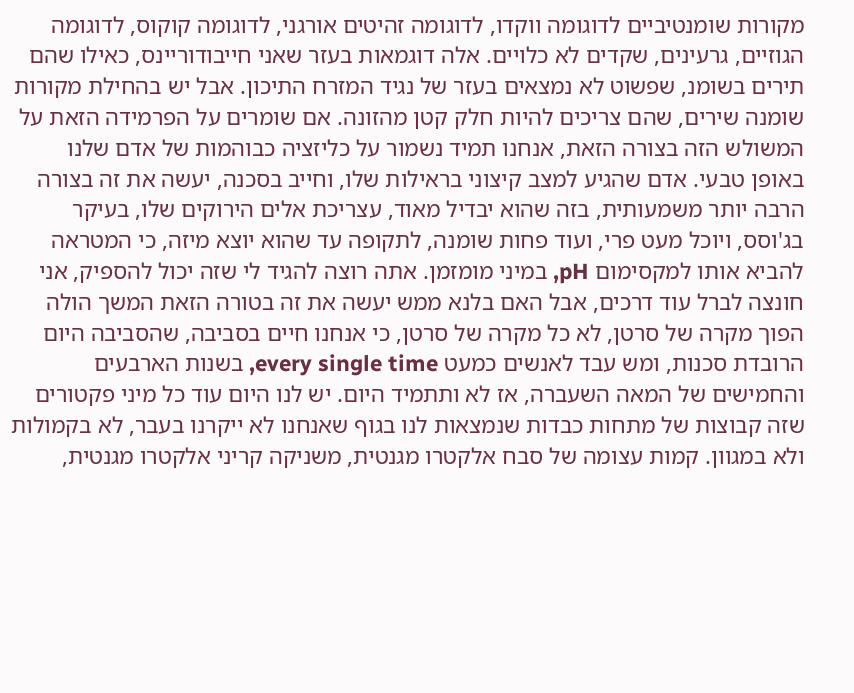מקורות שומנטיביים לדוגומה ווקדו, לדוגומה זהיטים אורגני, לדוגומה קוקוס, לדוגומה הגוזיים, גרעינים, שקדים לא כלויים. אלה דוגמאות בעזר שאני חייבודוריינס, כאילו שהם תירים בשומנ, שפשוט לא נמצאים בעזר של נגיד המזרח התיכון. אבל יש בהחילת מקורות שומנה שירים, שהם צריכים להיות חלק קטן מהזונה. אם שומרים על הפרמידה הזאת על המשולש הזה בצורה הזאת, אנחנו תמיד נשמור על כליזציה כבוהמות של אדם שלנו באופן טבעי. אדם שהגיע למצב קיצוני בראילות שלו, וחייב בסכנה, יעשה את זה בצורה הרבה יותר משמעותית, בזה שהוא יבדיל מאוד, עצריכת אלים הירוקים שלו, בעיקר בג'וסס, ויוכל מעט פרי, ועוד פחות שומנה, לתקופה עד שהוא יוצא מיזה, כי המטראה להביא אותו למקסימום pH, במיני מומזמן. אתה רוצה להגיד לי שזה יכול להספיק, אני חונצה לברל עוד דרכים, אבל האם בלנא ממש יעשה את זה בטורה הזאת המשך הולה הפוך מקרה של סרטן, לא כל מקרה של סרטן, כי אנחנו חיים בסביבה, שהסביבה היום הרובדת סכנות, ומש עבד לאנשים כמעט every single time, בשנות הארבעים והחמישים של המאה השעברה, אז לא ותתמיד היום. יש לנו היום עוד כל מיני פקטורים שזה קבוצות של מתחות כבדות שנמצאות לנו בגוף שאנחנו לא ייקרנו בעבר, לא בקמולות ולא במגוון. קמות עצומה של סבח אלקטרו מגנטית, משניקה קריני אלקטרו מגנטית,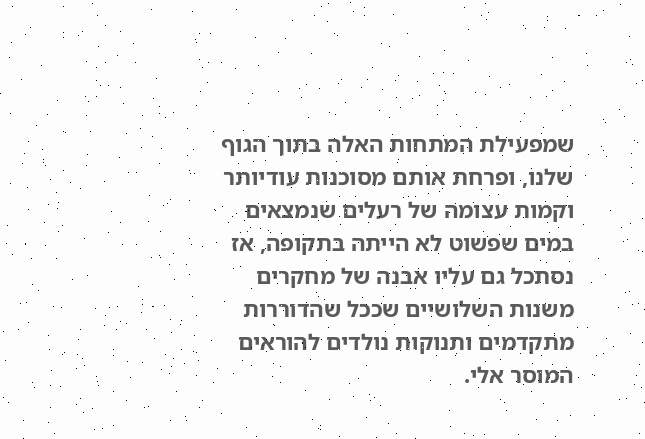שמפעילת המתחות האלה בתוך הגוף שלנו, ופרחת אותם מסוכנות עודיותר וקמות עצומה של רעלים שנמצאים במים שפשוט לא הייתה בתקופה, אז נסתכל גם עליו אבנה של מחקרים משנות השלושיים שככל שהדוררות מתקדמים ותנוקות נולדים להוראים המוסר אלי.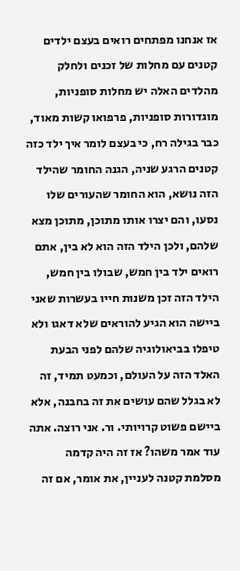אז אנחנו מפתחים רואים בעצם ילדים קטנים עם מחלות של זכנים ולחלק מהלדים האלה יש מחלות סופניות, מוגדורות סופניות, פרפואו קשות מאוד, כבר בגילה רח, כי בעצם לומר איך ילד כזה קטנים הרגע שניה, הגנה החומר שהילד הזה נושא, הוא החומר שהעורים שלו נסעו, והם יצרו אותו מתוכן, מתוכן מצא שלהם, ולכן הילד הזה הוא לא בין, אתם רואים ילד בין חמש, שבולו בין חמש, הילד הזה זכן משנות חייו בעשרות שאני ביישה הוא הגיע להוראים שלא דאגו ולא טיפלו בביאולוגיה שלהם לפני הבעת האלד הזה על העולם, וכמעט תמיד, זה לא בגלל שהם עושים את זה בחבנה, אלא ביישם פשוט קרויותי. ור. אני רוצה. אתה עוד אמר משהו? אז זה היה קדמה מסלמת קטנה לעניין, את אומר, אם זה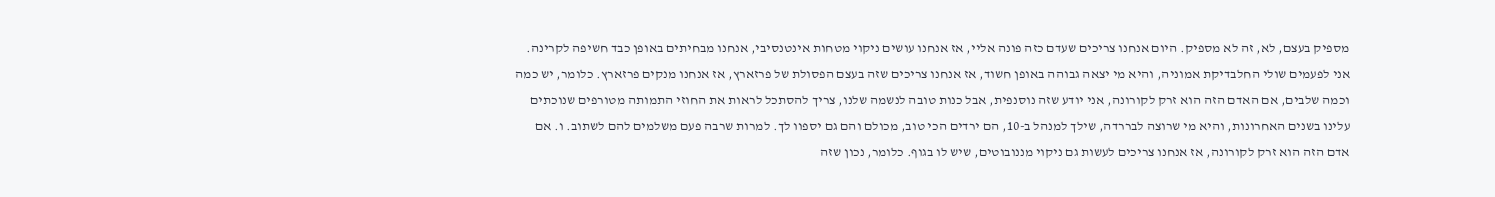מספיק בעצם, לא, זה לא מספיק. היום אנחנו צריכים שעדם כזה פונה אליי, אז אנחנו עושים ניקוי מטחות אינטנסיבי, אנחנו מבחיתים באופן כבד חשיפה לקרינה. אני לפעמים שולי החלבדיקת אמוניה, והיא מי יצאה גבוהה באופן חשוד, אז אנחנו צריכים שזה בעצם הפסולת של פרזארץ, אז אנחנו מנקים פרזארץ. כלומר, יש כמה וכמה שלבים, אם האדם הזה הוא זרק לקורונה, אני יודע שזה נוסנפית, אבל כנות טובה לנשמה שלנו, צריך להסתכל לראות את החוזי התמותה מטורפים שנוכתים עלינו בשנים האחרונות, והיא מי שרוצה לבררדה, שילך למנהל ב-10, הם ירדים הכי טוב, מכולם והם גם יספוו לך. למרות שרבה פעם משלמים להם לשתוב. ו. אם אדם הזה הוא זרק לקורונה, אז אנחנו צריכים לעשות גם ניקוי מננובוטים, שיש לו בגוף. כלומר, נכון שזה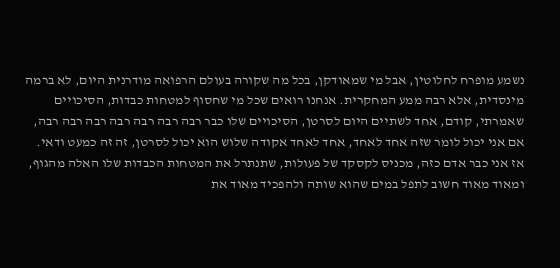נשמע מופרח לחלוטין, אבל מי שמאודקן, בכל מה שקורה בעולם הרפואה מודרנית היום, לא ברמה מינסדית, אלא רבה ממע המחקרית. אנחנו רואים שכל מי שחסוף למטחות כבדות, הסיכויים שאמרתי, קודם, אחד לשתיים היום לסרטן, הסיכויים שלו כבר רבה רבה רבה רבה רבה רבה רבה, אם אני יכול לומר שזה אחד לאחד, אחד לאחד אקודה שלוש הוא יכול לסרטן, זה זה כמעט ודאי. אז אני כבר אדם כזה, מכניס לקסקד של פעולות, שתנתרל את המטחות הכבדות שלו האלה מהגוף, ומאוד מאוד חשוב לתפל במים שהוא שותה ולהפכיד מאוד את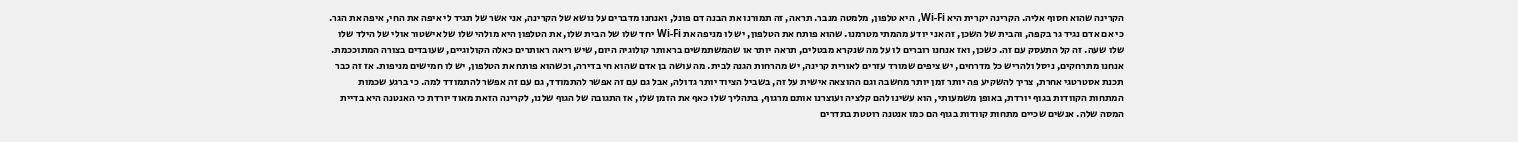הקרינה שהוא חסוף אליה. הקרינה יקרית היא Wi-Fi, היא טלפון, מלמטה מנבר. תראה, זה תמורנו את הבנה דם פונל, ואנחנו מדברים על נושא של הקרינה, אני אשר של תגיד לי איפה את החי, איפה את הגר. כי אם אדם נגיד גר בקפה, והבית של השכן, זה אני יודע מהמתי מטרמנו. שהוא פותח את הטלפון, יש לו מניפה את Wi-Fi יחד שלו של הבית שלו, את הטלפון היא מולהי שלו של אישטור אולי של הילד שלו שלו שעה. זה קל התעסק עם זה. כשכן, ואז אנחנו רוברים לו על מה שנקרא מבטלים, תראה יותר או שהמשתמשים בראותר קולוגיה היום, שיש ריאה ראותרים כאלה הקולוגיים, שעובדים בצורה המתוככמת. אנחנו מתרחקים, ניסל ולהריש כל מדרחים, יש ציפים שמורד עזרים לאורית קרינה, יש מהרחות הגנה לבית. מה עושה בן אדם שהוא חי בדירה, וכשהוא פותח את הטלפון, יש לו חמישים מניפות. אז זה כבר תכנת אסטרטגי אחרת, צריך להשקיע פה יותר זמן יותר מחשבה וגם ההוצאה אישית על זה, בשביל הציוד יותר גדולה, אבל גם עם זה אפשר להתמודד, גם עם זה אפשר להתמודד למה. כי ברגע שכמות המתחות הקוודות בגוף יורדת, באופן משמעותי, הוא עשינו להם קלציה ועוצרנו אותם מרגוף, בתהליך שלו כאף את הזמן שלו, אז התגובה של הגוף שלנו, לקרינה הזאת מאוד יורדת כי האנטנה היא בדיית המסה שלה. אנשים שכיים מתחות קוודות בגוף הם כמו אנטנה רוטטת בתדרים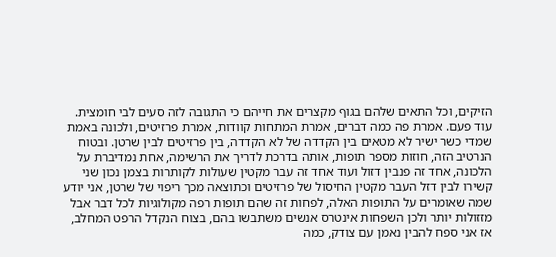הזיקים, וכל התאים שלהם בגוף מקצרים את חייהם כי התגובה לזה סעים לבי חומצית. עוד פעם. אמרת פה כמה דברים, אמרת המתחות קוודות, אמרת פרזיטים, ולכונה באמת שמדי כשר ישיר לא מטאים בין הקדדה של לא הקדדה, בין פרזיטים לבין שרטן. ובטוח הנרטיב הזה, חוזות מספר תופות, אותה בדרכת לדריך את הרשימה, אחת נמדיברת על הלכונה, אחד זה פנבין דזול ועוד אחד זה עבר מקטין שעולות לקותרות בצמן נכון שני קשירו לבין דזל העבר מקטין החיסול של פרזיטים וכתוצאה מכך ריפוי של שרטן, אני יודע שמה שאומרים על התופות האלה, לפחות זה שהם תופות רפה מקולוגיות לכל דבר אבל מזזולות יותר ולכן השפחות אינטרס אנשים משתבשו בהם, בצוח הנקדל הרפט המחלב, אז אני ספח להבין נאמן עם צודק, כמה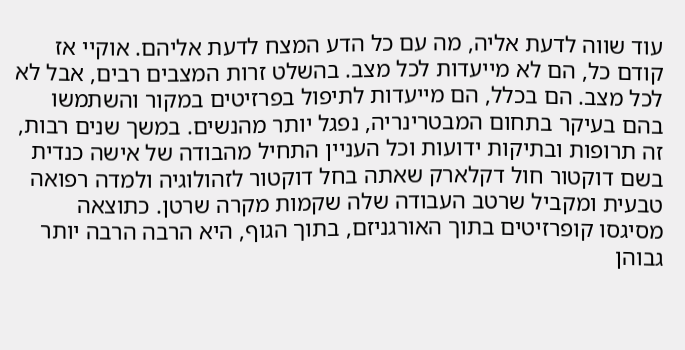עוד שווה לדעת אליה, מה עם כל הדע המצח לדעת אליהם. אוקיי אז קודם כל, הם לא מייעדות לכל מצב. בהשלט זרות המצבים רבים, אבל לא לכל מצב. הם בכלל, הם מייעדות לתיפול בפרזיטים במקור והשתמשו בהם בעיקר בתחום המבטרינריה, נפגל יותר מהנשים. במשך שנים רבות, זה תרופות ובתיקות ידועות וכל העניין התחיל מהבודה של אישה כנדית בשם דוקטור חול דקלארק שאתה בחל דוקטור לזהולוגיה ולמדה רפואה טבעית ומקביל שרטב העבודה שלה שקמות מקרה שרטן. כתוצאה מסיגסו קופרזיטים בתוך האורגניזם, בתוך הגוף, היא הרבה הרבה יותר גבוהן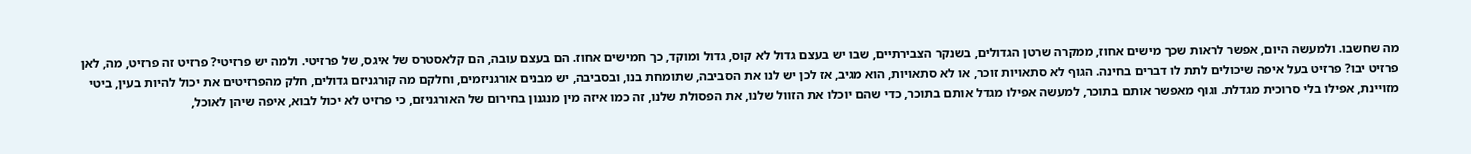מה שחשבו. ולמעשה היום, אפשר לראות שכך מישים אחוז, ממקרה שרטן הגדולים, בשנקר הצבירתיים, שבו יש בעצם גדול לא קוס, גדול ומוקד, כך חמישים אחוז. הם בעצם עובה, הם קלאסטרס של איגס, של פרזיטי. ולמה יש פרזיטי? פרזיט זה פרזיט, מה, לאן פרזיט יבו? פרזיט בעל איפה שיכולים לתת לו דברים בחינה. הגוף לא סתאויות זוכר, או לא סתאויות, הוא מגיב, אז לכן יש לנו את הסביבה, שתומחת בנו, ובסביבה, יש מבנים אורגניזמים, וחלקם מה קורגניזם גדולים, חלק מהפרזיטים את יכול להיות בעין, ביטי מזויינת, אפילו בלי סרוכית מגדלת. וגוף מאפשר אותם בתוכר, למעשה אפילו מגדל אותם בתוכר, כדי שהם יוכלו את הזוול שלנו, את הפסולת שלנו, זה כמו איזה מין מנגנון בחירום של האורגניזם, כי פרזיט לא יכול לבוא, איפה שיהן לאוכל,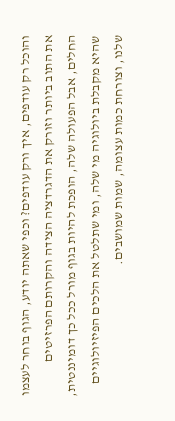והוכל רק עודפים, איך ורק עודפים? וכפי שאתה יודע, הגוף בוחר לעצמו את התוב ביותר וזורק את הדגרדציה הצידה והקרותם הפרזיטים החלים, אבל הפעולה שלה, הופכת להיות בגוף מורל ככל כך דומיננטית, שהיא מקבלת ביולוגיה מי שלה, ומי שתלטל את הלכים הפיזיולוגיים שלנו, וצורחת כמות עצומה, שמות שמושבים.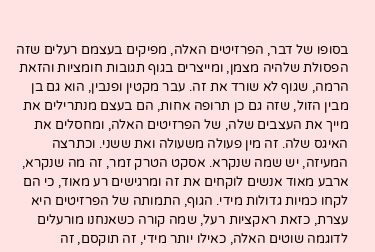בסופו של דבר, הפרזיטים האלה, מפיקים בעצמם רעלים שזה הפסולת שלהיה מצמן, ומייצרים בגוף תגובות חומציות והזאת הרמה, שגוף לא שורד את זה. עבר מקטין ופנבין, הוא גם בן מבין הזול, שזה גם כן תרופה אחות, הם בעצם מנתרילים את מייך את העצבים שלה, של הפרזיטים האלה, ומחסלים את האיגס שלה. זה מין פעולה משעולה ואת ששני. וכתרצה המעיזה, יש שמה שנקרא. אסקט הטרק זמר, זה מה שנקרא, ארבע מאוד אנשים לוקחים את זה ומרגישים רע מאוד, כי הם לקחו כמיות גדולות מידי. הגוף, התמותה של הפרזיטים היא עצרת, כזאת ראקציות רעל, שמה קורה כשאנחנו מורעלים לדוגמה שוטים האלה, כאילו יותר מידי, זה תוקסם, זה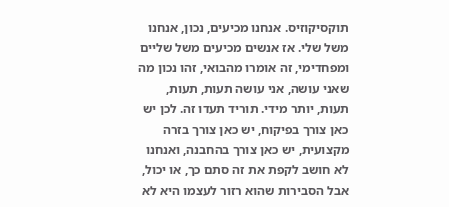תוקסיקוזיס. אנחנו מכיעים, נכון, אנחנו משל שלי. אז אנשים מכיעים משל שליים ומפחדימי, זה אומרו מהבואי, זהו נכון מה שאני עושה, אני עושה תעות, תעות, תעות, יותר מידי. תוריד תעדו זה. לכן יש כאן צורך בפיקוח, יש כאן צורך בזרה מקצועית, יש כאן צורך בהחבנה, ואנחנו לא חושב לקפת את זה סתם כך, או יכול, אבל הסבירות שהוא רזור לעצמו היא לא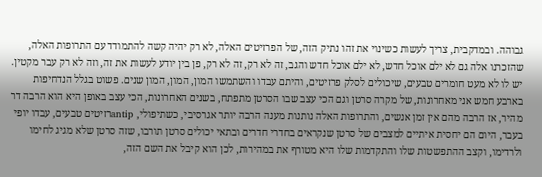גבוהה. ובמדקבית, צריך לעשות כשינוי את זהו נתיק הזה, של הפרזיטים האלה, לא רק יהיה קשה להתמודד עם התרופות האלה, שהזכרנו אלה גם לא ילם אוכל חדש, לא ילם אוכל חדש והגב, זה לא רק, זה לא רק, פן בין יודע לעשות את זה, וזה לא רק עבר מקטין. יש לו לא מעט חומרים טבעים, שיכולים לסלק פרזיטים, והיתם עבדו והשתמשו המון, המון, המון שנים. פשוט בגלל הנדחיפות בארבע חמש אני מאחרונות, של מקרה סרטן וגם הכי עצב שבו הסרטן מתפתח, בשנים האחרונות, הכי עצב באופן היא הוא הרבה דר מהיר, אז הרבה מהם אין זמן אנשים, והתרופות האלה נותנות מענה הרבה יותר אגרסיבי, כשתיפולי, antipרזיטים טבעים, עבדו יופי בעבר, היום הם יחסית איתיים למצבים של סרטן שנקראים בחדרי חדרים ובתאי יכולים סרטן תורבו, שזה סרטן שלא מגיג לחימו ולרדימו, וקצב ההתפשטות שלו והתקדמות שלו היא מטורף את במהירות, לכן הוא קיבל את השם הזה,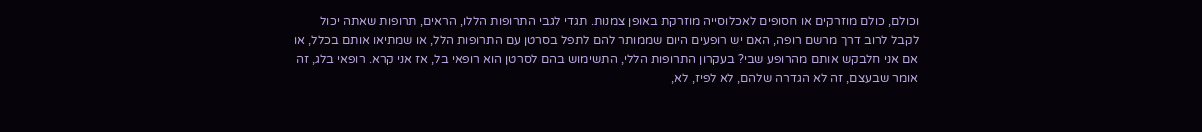וכולם, כולם מוזרקים או חסופים לאכלוסייה מוזרקת באופן צמנות. תגדי לגבי התרופות הללו, הראים, תרופות שאתה יכול לקבל לרוב דרך מרשם רופה, האם יש רופעים היום שממותר להם לתפל בסרטן עם התרופות הלל, או שמתיאו אותם בכלל, או אם אני חלבקש אותם מהרופע שבי? בעקרון התרופות הללי, התשימוש בהם לסרטן הוא רופאי בל, אז אני קרא. רופאי בלג, זה אומר שבעצם, זה לא הגדרה שלהם, לא לפיז, לא,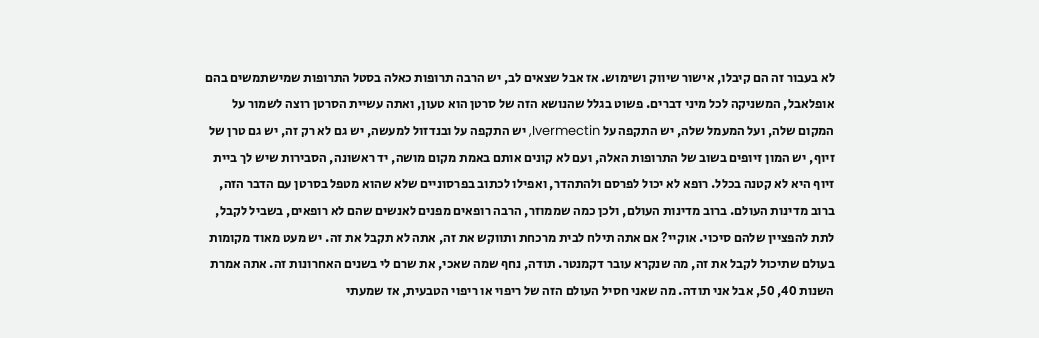לא בעבור זה הם קיבלו, אישור שיווק ושימוש. אז אבל שצאים לב, יש הרבה תרופות כאלה בסטל התרופות שמישתמשים בהם אופלאבל, המשניקה לכל מיני דברים. פשוט בגלל שהנושא הזה של סרטן הוא טעון, ואתה עשיית הסרטן רוצה לשמור על המקום שלה, ועל המעמל שלה, יש התקפה על Ivermectin, יש התקפה על ובנדזול למעשה, יש גם לא רק זה, יש גם טרן של זיוף, יש המון זיופים בשוב של התרופות האלה, ועם לא קונים אותם באמת מקום מושה, יד ראשונה, הסבירות שיש לך ביית זיוף היא לא קטנה בכלל. רופא לא יכול לפרסם ולהתהדר, ואפילו לכתוב בפרסוניים שלא שהוא מטפל בסרטן עם הדבר הזה, ברוב מדינות העולם. ברוב מדינות העולם, ולכן כמה שממוזר, הרבה רופאים מפנים לאנשים שהם לא רופאים, בשביל לקבל, לתת להפציין שלהם סיכוי. אוקיי? אם אתה תילח לבית מרכחת ותווקש את זה, אתה לא תקבל את זה. יש מעט מאוד מקומות בעולם שתיכול לקבל את זה, מה שנקרא עובר דקמנטר. תודה, נחף שמה שאכי, את שרם לי בשנים האחרונות זה. אתה אמרת השנות 40, 50, אבל אני תודה. מה שאני חסיל העולם הזה של ריפוי או ריפוי הטבעית, אז שמעתי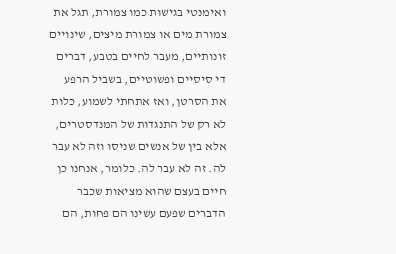ואימנטי בגישות כמו צמורת, תגל את צמורת מים או צמורת מיצים, שינויים זונותיים, מעבר לחיים בטבע, דברים די סיסיים ופשוטיים, בשביל הרפע את הסרטן, ואז אתחתי לשמוע, כלות לא רק של התנגדות של המנדסטרים, אלא בין של אנשים שניסו וזה לא עבר לה. זה לא עבר לה. כלומר, אנחנו כן חיים בעצם שהוא מציאות שכבר הדברים שפעם עשינו הם פחות, הם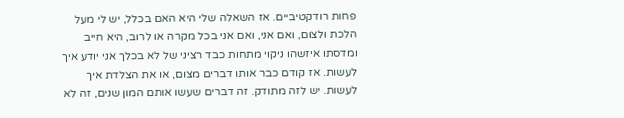פחות רודקטיביים. אז השאלה שלי היא האם בכלל, יש לי מעל הלכת ולצום, ואם אני, ואם אני בכל מקרה או לרוב, היא חייב ומדסתו איזשהו ניקוי מתחות כבד רציני של לא בכלך אני יודע איך לעשות. אז קודם כבר אותו דברים מצום, או את הצלדת איך לעשות. יש לזה מתודק. זה דברים שעשו אותם המון שנים, זה לא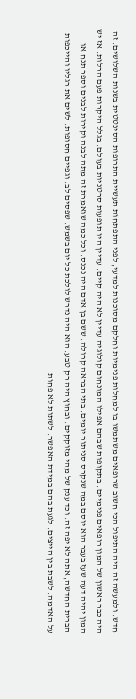חדש. ולמעשה זה היה התיפול הכי חשוב שרופאים משתמשו בו למחלות פנימיות וחלקם מסוכנות למדעי, לפני התפתחות תעשיית התרופות הסינטטית בשנות השלושים. זה היה כבר ראשון של המון רופאים פנימיים. בתקופות שבהם אפילו המונחום קולוגיה עדיין לא היה קיים. עדיין היו תופעות סרטניות בעולם. בגלל היקרות פעם הרלות. אז יש המון יהיה דעה שעז בעבר הוא יוסם במה שנקרס סניתור יומים. בתי הבראה קרולה. ששם בן אדם היה נכנס. וכל כמה שואמרת זה מתה לבנה וקירות לבנים וספר תנח או הברית החדשה, אתה לא יפה זה. וכד ענק של מהי מזוקקים. ובחוץ היה רק טבע. הוא היה נדרש לולכת כל יום בשמש. שפסים לב. וגפיים חסופות. לשים את רגליו והייכפות על האדמה. לשבת בין הייצים. לגעת בהם במידת האפשר. לשתות לא פחות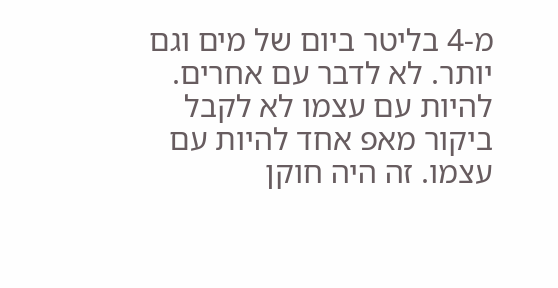מ-4 בליטר ביום של מים וגם יותר. לא לדבר עם אחרים. להיות עם עצמו לא לקבל ביקור מאפ אחד להיות עם עצמו. זה היה חוקן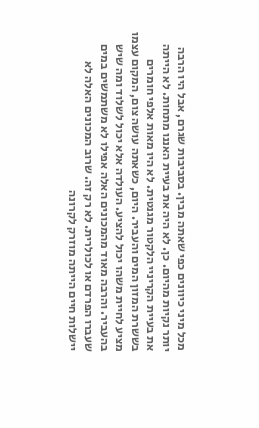מכל מיני כיוונים כפי שאתה מבין. בסביבות שגרם, אבל היו הרבה יותר נקיות מהיום. כן. לא היה את בעיית האננו מתחות. לא הייתה את בעיית הקריניי הלקטור מגנטית. לא היו מאות אלפי חומרים בששרת המזון המים והעביר. היום, כשאתה עושה צום, המקום עצמו מציע לחיית משהו יכול להציע. העולדה אלא יכול לשלוד ומה שיש בהעביר. והרבה מאוד מהמכונים האלה אפילו לא משתמשים במים שעברו הפרדם או לכולרית. לא רק זה. שרוב המכונים האלה לא יישלות חיים הייתה מוזרק לקרונה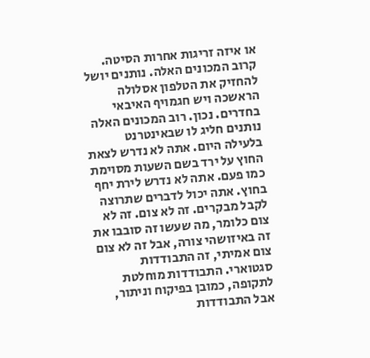או איזה זריגות אחרות הסיטה. קרוב המכונים האלה. נותנים יושל להחזיק את הטלפון אסלולה הראשכה ויש חגמויף האיבאי בחדרים. נכון. רוב המכונים האלה נותנים חליג לו שבאינטרנט בלעילה היום. אתה לא נדרש לצאת החוץ על ירד בשם השעות מסוימת כמו פעם. אתה לא נדרש לירת יחף בחוץ. אתה יכול לדברים שתרוצה לקבל מבקרים. זה לא צום. זה לא צום כלומר, מה שעשו זה סובבו את זה באיזושהי צורה, אבל זה לא צום צום אמיתי, זה התבודדות סגטוארי. התבודדות מוחלטת לתקופה, כמובן בפיקוח וניתור, אבל התבודדות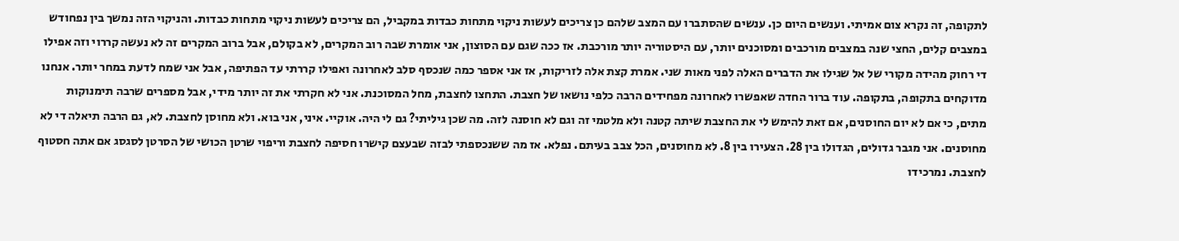לתקופה, זה נקרא צום אמיתי. וענשים היום כן. ענשים שהסתברו עם המצב שלהם כן צריכים לעשות ניקוי מתחות כבדות במקביל, הם צריכים לעשות ניקוי מתחות כבדות. והניקוי הזה נמשך בין נפחודש במצבים קלים, החצי שנה במצבים מורכבים ומסוכנים יותר, עם היסטוריה יותר מורכבת. אז ככה שגם עם הסוצון, אני אומרת שבה רוב המקרים, לא בקולם, אבל ברוב המקרים זה לא נעשה קררוי וזה אפילו די רחוק מהידה מקורי של אל שגילו את הדברים האלה לפני מאות שני. אמרת קצת אלה לזריקות, אז אני אספר כמה שנכסף סלב לאחרונה ואפילו קררתי עד הפתיפה, אבל אני שמח לדעת במחר יותר. אנחנו מדוקחים בתקופה, בתקופה. עוד ברור החדה שאפשרו לאחרונה מפחידים הרבה כלפי נושאו של חצבת. התחצו לחצבת, מחל המסוכנת. אני לא חקרתי את זה יותר מידי, אבל מספרים שרבה תימנוקות מתים, כי אם לא יום החוסנים, אם זאת להימש לי את החצבת שיתה קטנה ולא מלטמי זה וגם לא חוסנה לזה. מה שכן גיליתי? גם לי היה. אוקיי. איני, אני בוא. ולא מחוסן לחצבת. לא, גם הרבה תיאלה די לא מחוסנים. אני מגבר גדולים, הגדולו בין 28. הצעירו בין 8. לא מחוסנים, הכל צבב בעיתם. נפלא. אז מה ששנכספתי לבזה שבעצם קישרו חסיפה לחצבת וריפוי שרטן הכושי של הסרטן לסגסג אם אתה חסטוף לחצבת. נמרכידו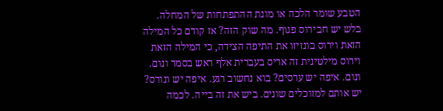הטבע שומר הלכה או מונת ההתפתחות של המחלה. בלש יש חבירוס פגוף. מה שוק הזה? אז קודם כל המילה הזאת וירוס בונזיזו את התיפה הצידה, כי המילה הזאת וירוס מילטינית זה אריס בעברית אלף ראש בסמר ונום. ונום. איפה יש ערסים? בוא נחשוב רגע. איפה יש ונורס? יש אותם למזוכלים שונים. ביש את זה בייה. לכמה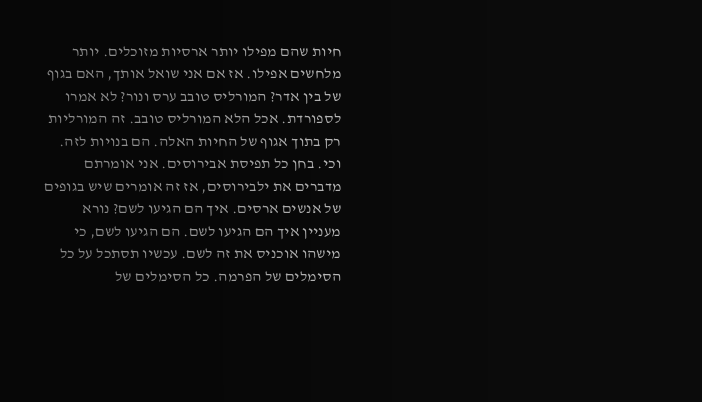חיות שהם מפילו יותר ארסיות מזוכלים. יותר מלחשים אפילו. אז אם אני שואל אותך, האם בגוף של בין אדר? המורליס טובב ערס ונור? לא אמרו לספורדת. אכל הלא המורליס טובב. זה המורליות רק בתוך אגוף של החיות האלה. הם בנויות לזה. וכי. בחן כל תפיסת אבירוסים. אני אומרתם מדברים את ילבירוסים, אז זה אומרים שיש בגופים של אנשים ארסים. איך הם הגיעו לשם? נורא מעניין איך הם הגיעו לשם. הם הגיעו לשם, כי מישהו אוכניס את זה לשם. עכשיו תסתכל על כל הסימלים של הפרמה. כל הסימלים של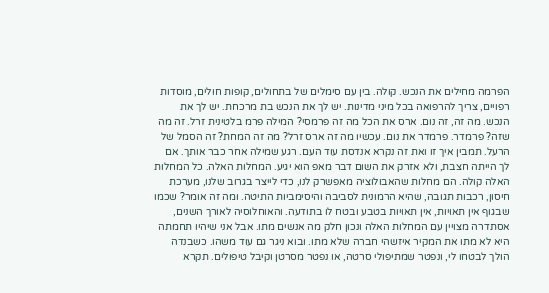הפרמה מחילים את הנכש. קולה. בין עם סימלים של בתחולים, קופות חולים, מוסדות רפויים, צריך להרפואה בכל מיני מדינות. יש לך את הנכש בת מרכחת. יש לך את הנכש. מה זה, זה נום. ארס את הכל מה זה פרמסי? המילה פרמ בלטינית זרל. זה מה שזה? פרמדר. פרמדר את נום. עכשיו מה זה ארס זרל? מה זה המחת? זה הסמל של הרעל. תמבין איך זו ואת זה נקרא אנדסת עוד העם. רגע שמילה אחר כבר אותך. אם לך הייתה חצבת, ולא אזרק את השום דבר מאפ הוא יגיע. המחלות האלה. כל המחלות האלה קולה. הם מחלות שהאבולוציה מאפשרק לנו, כדי לייצר בגרוב שלנו, מערכת חיסון, רכבות תגובה, שהיא הרמונית לסביבה והיסימביות התיטה. ומה זה אומר? שכמו שבגוף אין תאויות, אין תאויות בטבע ובטח לו בתודעה. והאוחלוסיה לאורך השנים, אסתדרה מצויין עם המחלות האלה ונכון חלק מה אנשים מתו. אבל אני שיהיו תחמתה היא לא מתו את המקיר איזשהי חברה שלא מתו. ובוא ניגר גם עוד משהו. כשבנדה הולך לבטחו לי, ונפטר שמתיפולי סרטה, או נפטר מסרטן וקיבל טיפולים. תקרא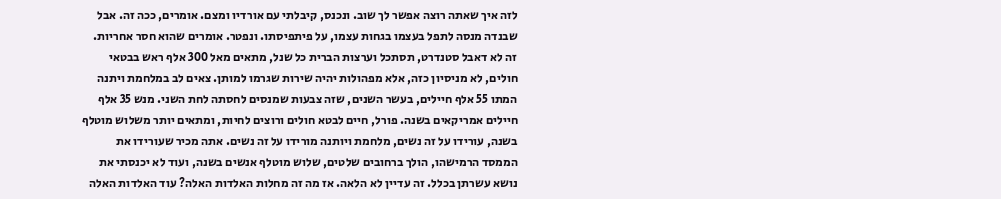לזה איך שאתה רוצה אפשר לך שוב. ונכנס, קיבלתי עם אורדיו ומצם. אומרים, ככה זה. אבל שבנדה מנסה לתפל בעצמו בגחות עצמו, על פיתפיסתו. ונפטר. אומרים שהוא חסר אחריות. זה לא דאבל סטנדרט, תסתכל וערצות הברית כל שנל, מתאים מאל 300 אלף ראש בבטאי חולים, לא מניסיון כזה, אלא מפהולות יהיה שירות שגרמו למותן. צאים לב במלחמת ויתנה המתו 55 אלף חיילים, בעשר השנים, שזה צבעות שמנסים לחסתה לחת השני. מנש 35 אלף חיילים אמריקאים בשנה. פורל, חיים לבטא חולים ורוצים לחיות, ומתאים יותר משלוש מוטלף בשנה, עורידו על זה נשים, מלחמת ויותנה מורידו על זה נשים. אתה מכיר שעורידו את הממסד הרמישהו, הולך ברחובים שלטים, שלוש מוטלף אנשים בשנה, ועוד לא יכנסתי את נושא עשרתן בכלל. זה עדיין לא הלאה. אז מה זה מחלות האלדות האלה? עוד האלדות האלה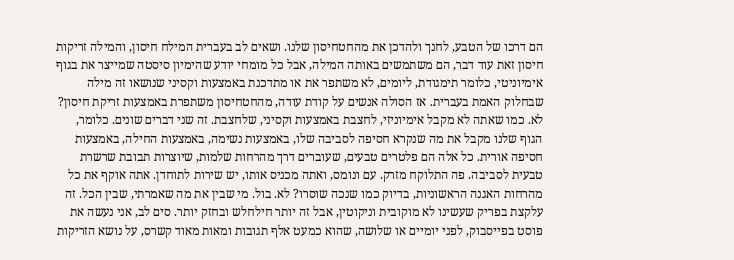הם דרכו של הטבע, לחנך ולהדכן את מהחטחיסון שלנו. ושאים לב בעברית המילח חיסון, והמילה זריקות חיסון זאת עוד דבר, הם משתמשים באותה המילה, אבל כל מומחי יודע שהימיון סיסטה שמייצר את בגוף אימיוניטי, כלומר תימגודת, ליומים, לא משתפר את או מתדכנת באמצעות וקסיני שנושאו זה מילה שבחלוק האמת בעברית. אז הסולה אנשים על קודת עודה, מהחטחיסון משתפרת באמצעות זריקת חיסון? לא. כמו שאתה לא מקבל אימיוניזי, לחצבת באמצעות וקסיני, שלחצבת. זה שני דברים שונים. כלומר, הגוף שלנו מקבל את מה שנקרא חסיפה לסביבה שלו, באמצעות נשימה, באמצעות החילה, באמצעות חסיפה אורית. כל אלה הם פלטרים טבעים, שעוברים דרך מהרחות שלמות, שיוצרות תבובת שרשרת טבעית לסביבה. פה התלוקח מזרק. עם ונומס, ואתה מכניס אותו, יש שירות לתוחדן. אתה אוקף את כל מהרחות האגנה הראשוניות, בדיוק כמו שנכה שוסרו? לא. בול. מי שבין את מה שאמרתי, שבין הכל. זה עלקצת בפריק שעשינו לא מוקובית וניקוטין, אבל זה יותר חילחלש ובחזק יותר. סים לב, אני נעשה את פוסט בפייסבוק, לפני יומיים או שלושה, שהוא כמעט אלף תגובות ומאות מאוד קשרס, על נושא הזריקות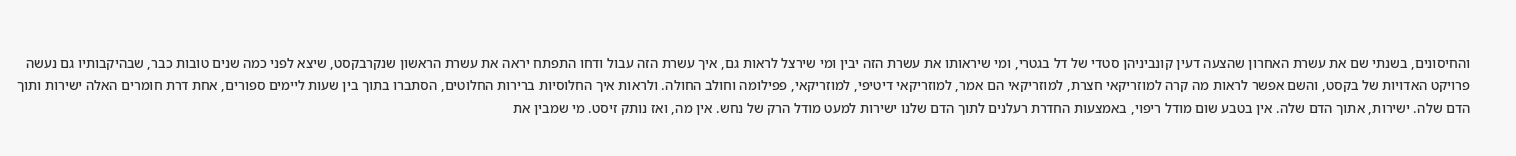והחיסונים, בשנתי שם את עשרת האחרון שהצעה דעין קונביניהן סטדי של דל בגטרי, ומי שיראותו את עשרת הזה יבין ומי שירצל לראות גם, איך עשרת הזה עבול ודחו התפתח יראה את עשרת הראשון שנקרבקסט, שיצא לפני כמה שנים טובות כבר, שבהיקבותיו גם נעשה פרויקט האדויות של בקסט, והשם אפשר לראות מה קרה למוזריקאי חצרת, למוזריקאי הם אמר, למוזריקאי דיטיפי, למוזריקאי, פפילומה וחולב החולה. ולראות איך החלוסיות ברירות החלוטים, הסתברו בתוך בין שעות ליימים ספורים, אחת דרת חומרים האלה ישירות ותוך הדם שלה. ישירות, אתוך הדם שלה. אין בטבע שום מודל ריפוי, באמצעות החדרת רעלנים לתוך הדם שלנו ישירות למעט מודל הרק של נחש. אין מה, ואז נותק זיסט. מי שמבין את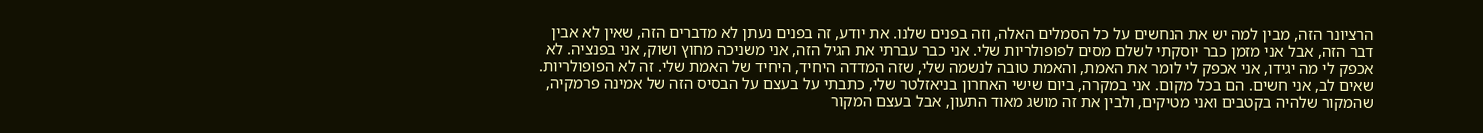הרציונר הזה, מבין למה יש את הנחשים על כל הסמלים האלה, וזה בפנים שלנו. את יודע, זה בפנים נעתן לא מדברים הזה, שאין לא אבין דבר הזה, אבל אני מזמן כבר יוסקתי לשלם מסים לפופולריות שלי. אני כבר עברתי את הגיל הזה, אני משניכה מחוץ ושוק, אני בפנציה. לא אכפק לי מה יגידו, אני אכפק לי לומר את האמת, והאמת טובה לנשמה שלי, שזה המדדה היחיד, היחיד של האמת שלי. זה לא הפופולריות. שאים לב, אני חשים. הם בכל מקום. אני במקרה, ביום שישי האחרון בניאזלטר שלי, כתבתי על בעצם על הבסיס הזה של אמינה פרמקיה, שהמקור שלהיה בקטבים ואני מטיקים, ולבין את זה מושג מאוד התעון, אבל בעצם המקור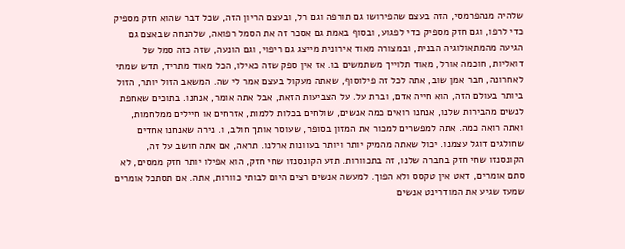שלהיה מנהפרמסי, הזה בעצם שהפירושו גם תורפה וגם רל, ובעצם הריון הזה, שכל דבר שהוא חזק מספיק כדי לרפו, וגם חזק מספיק כדי לפגוע, ובסוף באמת גם אסכר זה את הסמל רפואה, שלהנחה שבאצם גם הגיעה מהמתאולוגיה הבנית, ובמצורה מאוד אירונית מייצג גם ריפוי, וגם הונעה, שזה כזה סמל של דואליות, חוכמה אורל, מאוד תלוייך משתמשים בו. אז אין ספק שזה כאילו, הכל מאוד מתריד, תדש שמתי לאחרונה, חבר אמן שוב, אתה לכל זה פילוסוף, שאתה מעקול בעצם אמר לי שה. המשאב הזול יותר, הזול ביותר בעולם הזה, הוא חייה אדם, וברת על. על הצביעות הזאת, אבל אתה אומר, אנחנו. בתוכים שאחפת לנשים מהבירות שלנו, אנחנו רואים כמה אנשים, שולחים בכלות ללמות, אזרחים או חיילים ממלחמות, ואתה רואה כמה. אתה למפשרים למכור את המזון בסופר, שעוסר אותך חולב, ו. נירה שאנחנו אחדים שחולגים דוגל עצמנו. יכול שאתה מהמיק יותר ויותר בעוונות ארלנו. תראה, אם אתה חושב על זה, הקונסנזו שחי חזק בחברה שלנו, זה בתכוורות. תזע הקונסנזו שחי חזק, הוא אפילו יותר חזק ממסים, לא סתם אומרים, דאט אין טקסס ולא הפוך. למעשה אנשים רצים היום לבותי כוורות, אתה. אם תסתכל אומרים שמעז שגיע את המודרינט אנשים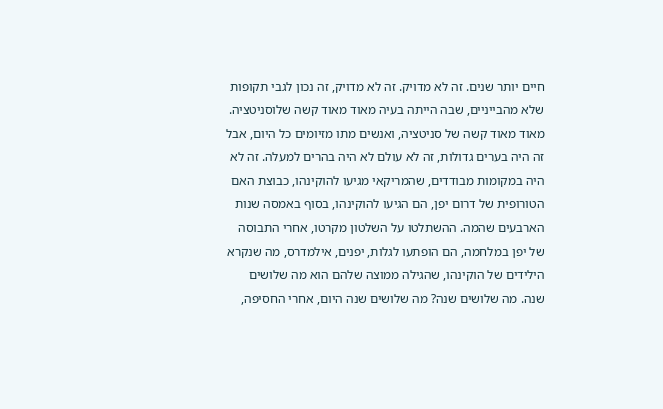חיים יותר שנים. זה לא מדויק. זה לא מדויק, זה נכון לגבי תקופות שלא מהבייניים, שבה הייתה בעיה מאוד מאוד קשה שלוסניטציה. מאוד מאוד קשה של סניטציה, ואנשים מתו מזיומים כל היום, אבל זה היה בערים גדולות, זה לא עולם לא היה בהרים למעלה. זה לא היה במקומות מבודדים, שהמריקאי מגיעו להוקינהו, כבוצת האם הטורופית של דרום יפן, הם הגיעו להוקינהו, בסוף באמסה שנות הארבעים שהמה. ההשתלטו על השלטון מקרטו, אחרי התבוסה של יפן במלחמה, הם הופתעו לגלות, יפנים, אילמדרס, מה שנקרא הילידים של הוקינהו, שהגילה ממוצה שלהם הוא מה שלושים שנה. מה שלושים שנה? מה שלושים שנה היום, אחרי החסיפה,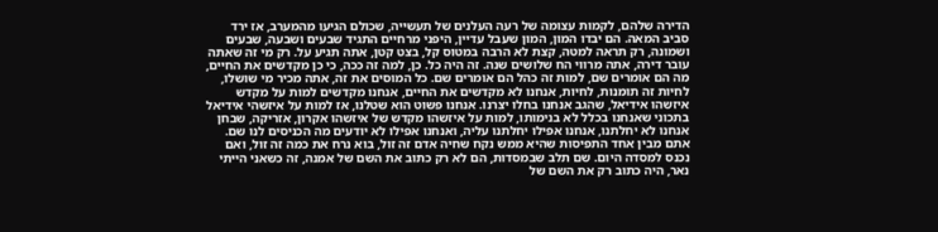הדירה שלהם, לקמות עצומה של רעה העלנים של תעשייה, שכולם הגיעו מהמערב, אז ירד סביב המאה. הם יבדו המון, המון שעבל עדיין, היפני מרחיים התגיד שבעים ושבעה, שבעים ושמונה, רק תראה למטה, קצת לא הרבה במטוס קל, בצט קטן, אתה תגיע על. רק מי זה שאתה עובר דירה, אתה מרווי הח שלושים שנה. זה היה כל. כן, למה זה ככה, כי כן מקדשים את החיים, מה הם אומרים שם, למות זה כהל הם אומרים שם. כל המוסים את זה, אתה מכיר מי שושלו, לחיות זה תומנות, לחיות, אנחנו לא מקדשים את החיים, אנחנו מקדשים למות על מקדש איזשהו אידיאל, שהגב אנחנו בחלו יצרנו. אנחנו פשוט הוא שטלנו, אז למות על איזשהי אידיאל בתכוני שאנחנו בכלל לא בנימותו, למות על איזשהו מקדש של איזשהו אקרון, אזריקה, שבחן אנחנו לא יחלתנו, אנחנו אפילו יחלתנו עליה, ואנחנו אפילו לא יודעים מה הכניסים לנו שם. אתם מבין אחד התפיסות שהיא ממש נקח שחיה אדם זה זול, בוא נרח את כמה זה זול, ואם נכנס למסדה היום. שם תלב שבמסדות, הם לא רק כתוב את השם של אמנה, זה כשאני הייתי נאר, היה כתוב רק את השם של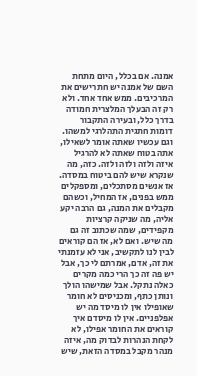אמנה. אם בכלל, היום מתחת השם של אמנה יש חתרישים את המרכיבים. ממש אחד אחד. ולא רק זה הבעלך המלצרית חמודה בדרך כלל, ובעירה התקבור דומות חתגית התהלרגי למשהו. וגם עכשיו שאתה אומר לשאילו, אתה בטוח שאתה לא להרגיל איזה ולזה ולזה ולזה. כזה, מה שנקרא שיש להם ביטוח במסדה. אז אנשים מסתכלים, ומספקלים ממש בפנים, אז המחיל, וכשהם מקבלים את המנה, גם הרבה יקע אליה, מה שניקה קרציות מקפידים, שמה שכתוב זה גם מה שיש. ואם לא, אז הם קוראים לבין לנו לתקשיב, אני לא עזמנתי את זה, אדם, אמרתם לי כך, אבל יש פה זה כך הרי כמה מקרים כאלה נתקל. אבל שמישהו הולך ונותן כתף, ומכניסים לא חומר שאופילו אין לו מיסד מה יש אפלפניים. אין לו מיסדם איך קוראים את החומר אפילו, לא לקחת הנהרות לבדוק מה, איזה מנהר מקבל במסדה הזאת, שיש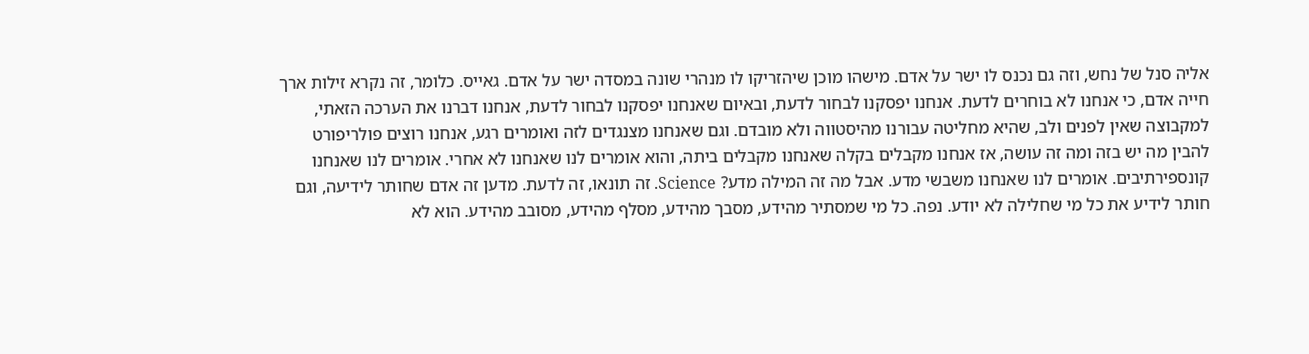אליה סנל של נחש, וזה גם נכנס לו ישר על אדם. מישהו מוכן שיהזריקו לו מנהרי שונה במסדה ישר על אדם. גאייס. כלומר, זה נקרא זילות ארך חייה אדם, כי אנחנו לא בוחרים לדעת. אנחנו יפסקנו לבחור לדעת, ובאיום שאנחנו יפסקנו לבחור לדעת, אנחנו דברנו את הערכה הזאתי, למקבוצה שאין לפנים ולב, שהיא מחליטה עבורנו מהיסטווה ולא מובדם. וגם שאנחנו מצנגדים לזה ואומרים רגע, אנחנו רוצים פולריפורט להבין מה יש בזה ומה זה עושה, אז אנחנו מקבלים בקלה שאנחנו מקבלים ביתה, והוא אומרים לנו שאנחנו לא אחרי. אומרים לנו שאנחנו קונספירתיבים. אומרים לנו שאנחנו משבשי מדע. אבל מה זה המילה מדע? Science. זה תונאו, זה לדעת. מדען זה אדם שחותר לידיעה, וגם חותר לידיע את כל מי שחלילה לא יודע. נפה. כל מי שמסתיר מהידע, מסבך מהידע, מסלף מהידע, מסובב מהידע. הוא לא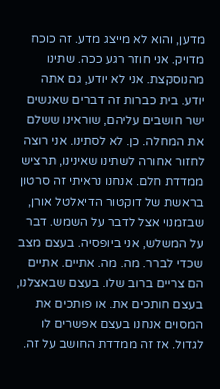מדען, והוא לא מייצג מדע. זה כוכח מדויק. אני חוזר רגע ככה. שתינו מהנוסקצת. אני לא יודע, גם אתה יודע. בית כברות זה דברים שאנשים ישר חושבים עליהם, שוראינו ששלם את המחלה. כן. לא לסתינו. אני רוצה לחזור אחורה לשתינו שאינינו, תרציש ממדדת חלם. אנחנו נראיתי זה סרטון בראשת של דוקטור הדיאלטל אורן, שבזמנוי אצל לדבר על השמש. דבר על המשלש, אני ביופסיה. בעצם מצב שכדי לברר. מה. מה. אתיים. אתיים הם צריים ברוב שלו. בעצם שבאצלנו, בעצם חותכים את. או פותכים את המסוים אנחנו בעצם אפשרים לו לגדול. אז זה ממדדת החושב על זה.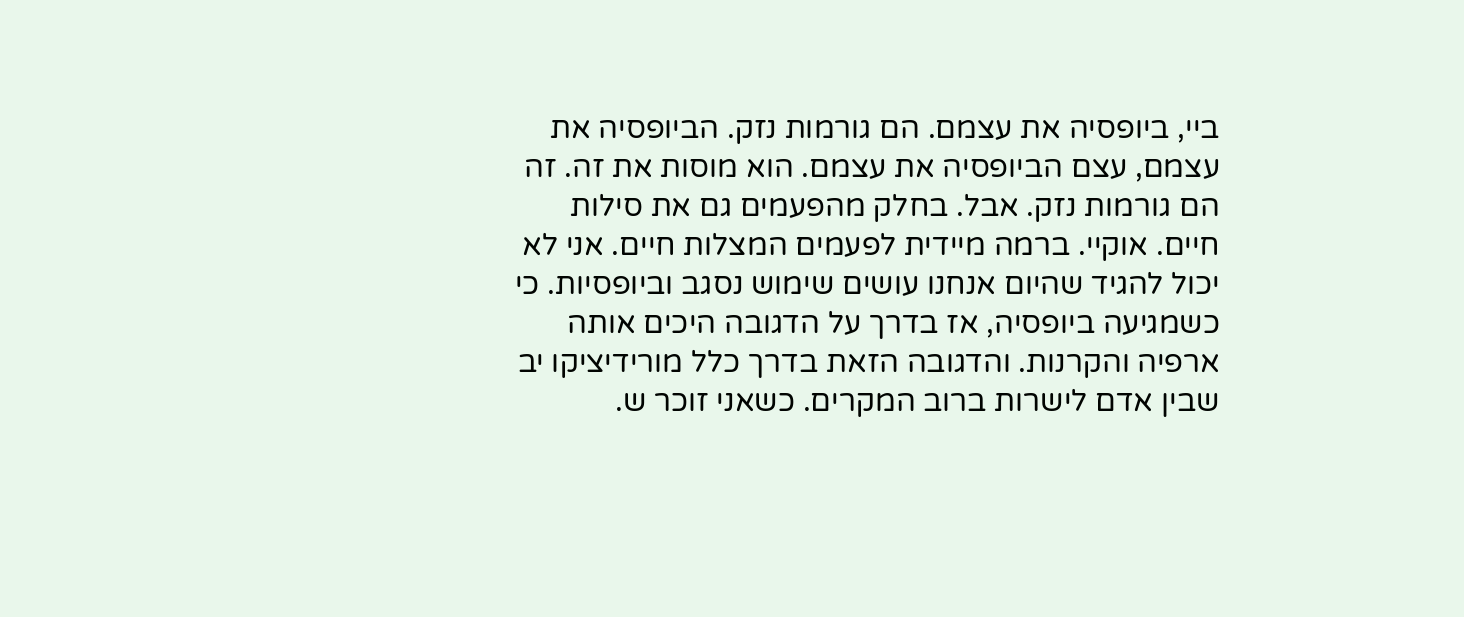ביי, ביופסיה את עצמם. הם גורמות נזק. הביופסיה את עצמם, עצם הביופסיה את עצמם. הוא מוסות את זה. זה הם גורמות נזק. אבל. בחלק מהפעמים גם את סילות חיים. אוקיי. ברמה מיידית לפעמים המצלות חיים. אני לא יכול להגיד שהיום אנחנו עושים שימוש נסגב וביופסיות. כי כשמגיעה ביופסיה, אז בדרך על הדגובה היכים אותה ארפיה והקרנות. והדגובה הזאת בדרך כלל מורידיציקו יב שבין אדם לישרות ברוב המקרים. כשאני זוכר ש.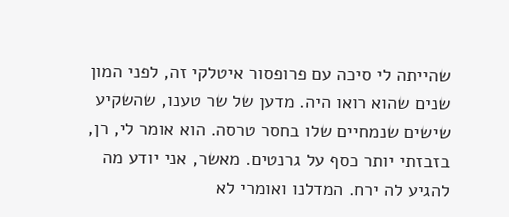שהייתה לי סיכה עם פרופסור איטלקי זה, לפני המון שנים שהוא רואו היה. מדען של שר טענו, שהשקיע שישים שנמחיים שלו בחסר טרסה. הוא אומר לי, רן, בזבזתי יותר כסף על גרנטים. מאשר, אני יודע מה להגיע לה ירח. המדלנו ואומרי לא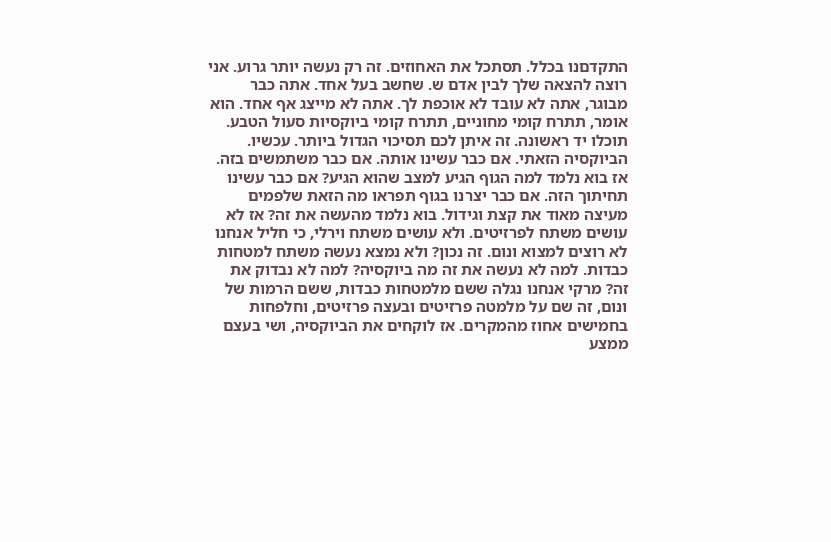התקדםנו בכלל. תסתכל את האחוזים. זה רק נעשה יותר גרוע. אני רוצה להצאה שלך לבין אדם ש. שחשב בעל אחד. אתה כבר מבוגר, אתה לא עובד לא אוכפת לך. אתה לא מייצג אף אחד. הוא אומר, תתרח קומי מחוניים, תתרח קומי ביוקסיות סעול הטבע. תוכלו יד ראשונה. זה איתן לכם תסיכוי הגדול ביותר. עכשיו. הביוקסיה הזאתי. אם כבר עשינו אותה. אם כבר משתמשים בזה. אז בוא נלמד למה הגוף הגיע למצב שהוא הגיע? אם כבר עשינו תחיתוך הזה. אם כבר יצרנו בגוף תפראו מה הזאת שלפמים מעיצה מאוד את קצת וגידול. בוא נלמד מהעשה את זה? אז לא עושים משתח לפרזיטים. ולא עושים משתח וירלי, כי חליל אנחנו לא רוצים למצוא ונום. זה נכון? ולא נמצא נעשה משתח למטחות כבדות. למה לא נעשה את זה מה ביוקסיה? למה לא נבדוק את זה? מרקי אנחנו נגלה ששם מלמטחות כבדות, ששם הרמות של ונום, זה שם על מלמטה פרזיטים ובעצה פרזיטים, וחלפחות בחמישים אחוז מהמקרים. אז לוקחים את הביוקסיה, ושי בעצם ממצע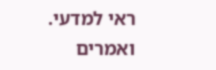ראי למדעי. ואמרים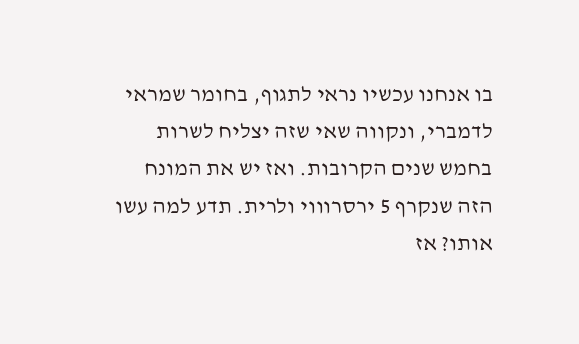בו אנחנו עכשיו נראי לתגוף, בחומר שמראי לדמברי, ונקווה שאי שזה יצליח לשרות בחמש שנים הקרובות. ואז יש את המונח הזה שנקרף 5 ירסרוווי ולרית. תדע למה עשו אותו? אז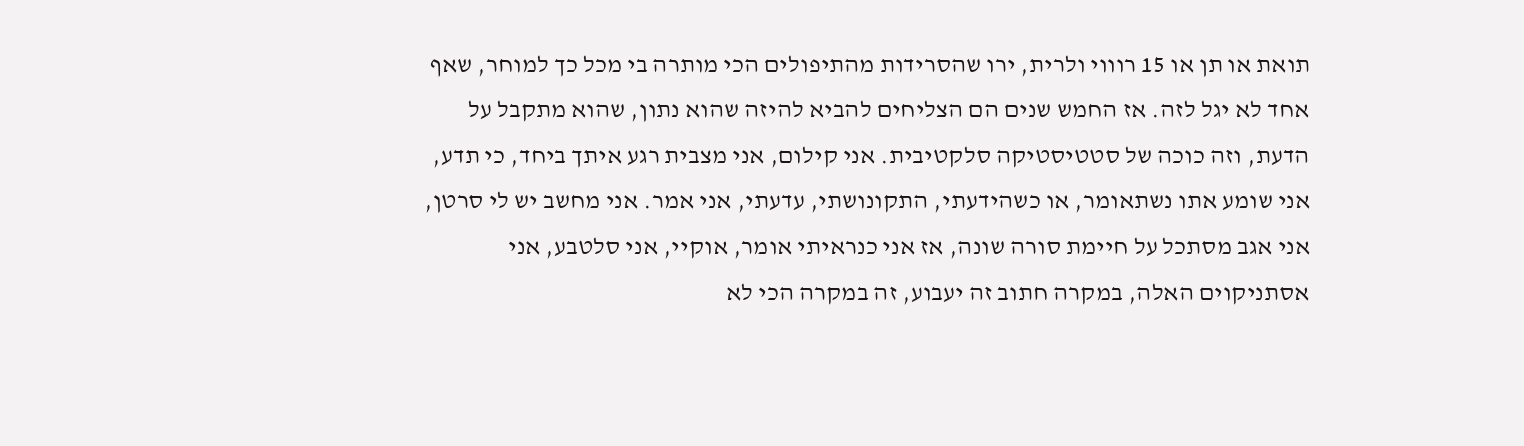תואת או תן או 15 רוווי ולרית, ירו שהסרידות מהתיפולים הכי מותרה בי מכל כך למוחר, שאף אחד לא יגל לזה. אז החמש שנים הם הצליחים להביא להיזה שהוא נתון, שהוא מתקבל על הדעת, וזה כוכה של סטטיסטיקה סלקטיבית. אני קילום, אני מצבית רגע איתך ביחד, כי תדע, אני שומע אתו נשתאומר, או כשהידעתי, התקונושתי, עדעתי, אני אמר. אני מחשב יש לי סרטן, אני אגב מסתכל על חיימת סורה שונה, אז אני כנראיתי אומר, אוקיי, אני סלטבע, אני אסתניקוים האלה, במקרה חתוב זה יעבוע, זה במקרה הכי לא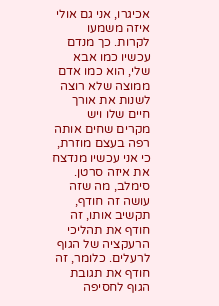אכיגרו, אני גם אולי איזה משמעו לקרות. כך מנדם עכשיו כמו אבא שלי, הוא כמו אדם ממוצה שלא רוצה לשנות את אורך חיים שלו ויש מקרים שחים אותה רפה בעצם מוזרת, כי אני עכשיו מנדצח את איזה סרטן. סימלב, מה שזה עושה זה חודף, תקשיב אותו, זה חודף את תהליכי הרעקציה של הגוף לרעלים. כלומר, זה חודף את תגובת הגוף לחסיפה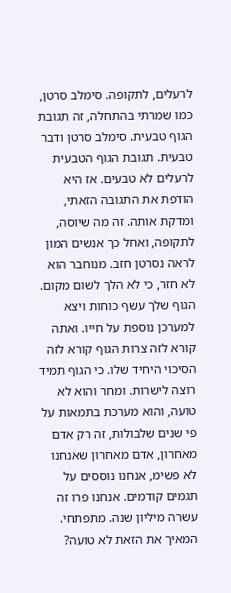לרעלים, לתקופה. סימלב סרטן, כמו שמרתי בהתחלה, זה תגובת הגוף טבעית. סימלב סרטן ודבר טבעית. תגובת הגוף הטבעית לרעלים לא טבעים. אז היא הודפת את התגובה הזאתי, ומדקת אותה. זה מה שיוסה, לתקופה, ואחל כך אנשים המון לראה נסרטן חזב. מנוחבר הוא לא חזר, כי לא הלך לשום מקום. הגוף שלך עשף כוחות ויצא למערכן נוספת על חייו. ואתה קורא לזה צרות הגוף קורא לזה הסיכוי היחיד שלו. כי הגוף תמיד רוצה לישרות. ומחר והוא לא טועה, והוא מערכת בתמאות על פי שנים שלבולות, זה רק אדם מאחרון, אדם מאחרון שאנחנו לא פשימ, אנחנו נוססים על תגמים קודמים. אנחנו פרו זה עשרה מיליון שנה. מתפתחי. המאיך את הזאת לא טועה?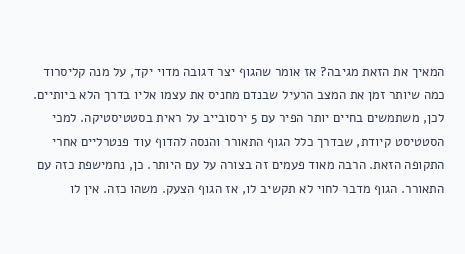המאיך את הזאת מגיבה? אז אומר שהגוף יצר דגובה מדוי יקד, על מנה קליסרוד כמה שיותר זמן את המצב הרעיל שבנדם מחניס את עצמו אליו בדרך הלא ביותיים. לכן, משתמשים בחיים יותר הפיר עם 5 ירסובייב על ראית בסטטיסטיקה. למכי הסטטיסט קיודת, שבדרך כלל הגוף התאורר והנסה להדוף עוד פנטרליים אחרי התקופה הזאת. הרבה מאוד פעמים זה בצורה על עם היותר. כן, נחמישפת כזה עם התאורר. הגוף מדבר לחוי לא תקשיב לו, אז הגוף הצעק. משהו כזה. אין לו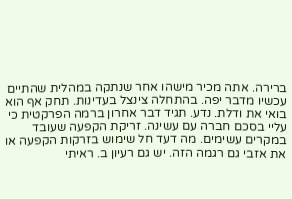ברירה. אתה מכיר מישהו אחר שנתקה במהלית שהתיים עכשיו מדבר יפה. בהתחלה צינצל בעדינות. תחק אף הוא בואי את ודלת. נדע. תגיד דבר אחרון ברמה הפרקטית כי עליי בסכם חברה עם עשינה. זריקת הקפעה שעובד במקרים עשימים. מה דעד חל שימוש בזרקות הקפעה או את אזבי גם רגמה הזה. יש גם רעיון ב. ראיתי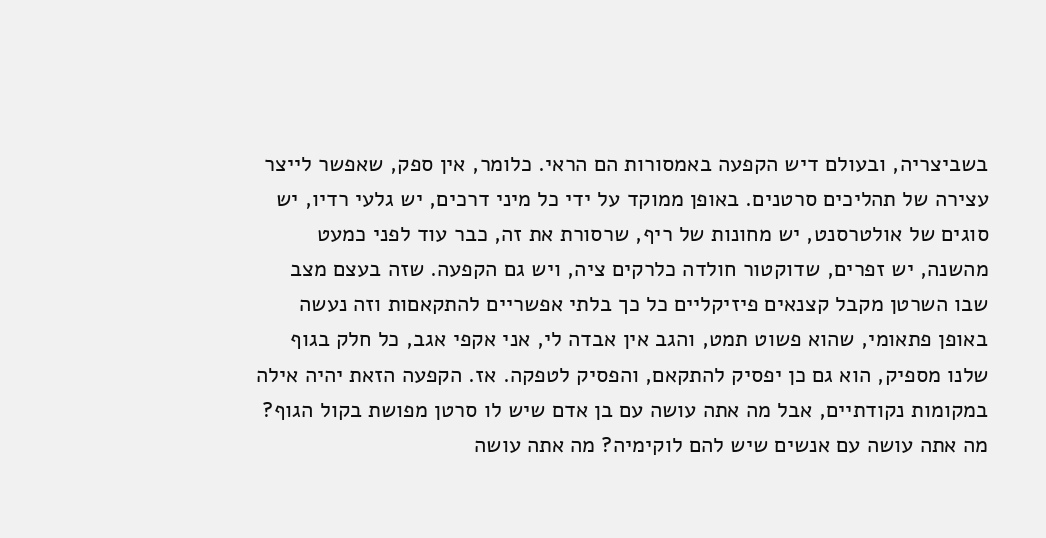בשביצריה, ובעולם דיש הקפעה באמסורות הם הראי. כלומר, אין ספק, שאפשר לייצר עצירה של תהליכים סרטנים. באופן ממוקד על ידי כל מיני דרכים, יש גלעי רדיו, יש סוגים של אולטרסנט, יש מחונות של ריף, שרסורת את זה, כבר עוד לפני כמעט מהשנה, יש זפרים, שדוקטור חולדה כלרקים ציה, ויש גם הקפעה. שזה בעצם מצב שבו השרטן מקבל קצנאים פיזיקליים כל כך בלתי אפשריים להתקאםות וזה נעשה באופן פתאומי, שהוא פשוט תמט, והגב אין אבדה לי, אני אקפי אגב, כל חלק בגוף שלנו מספיק, הוא גם כן יפסיק להתקאם, והפסיק לטפקה. אז. הקפעה הזאת יהיה אילה במקומות נקודתיים, אבל מה אתה עושה עם בן אדם שיש לו סרטן מפושת בקול הגוף? מה אתה עושה עם אנשים שיש להם לוקימיה? מה אתה עושה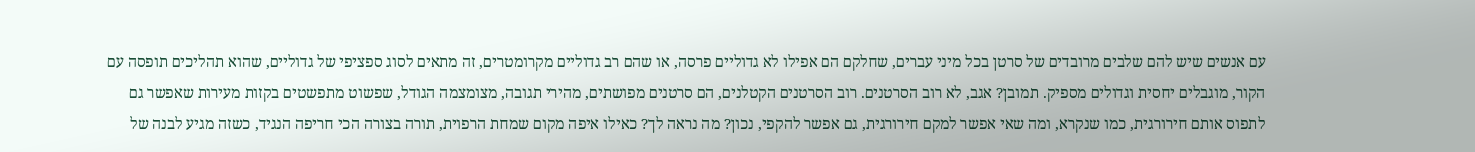עם אנשים שיש להם שלבים מרובדים של סרטן בכל מיני עברים, שחלקם הם אפילו לא גדוליים פרסה, או שהם רב גדוליים מקרומטרים, זה מתאים לסוג ספציפי של גדוליים, שהוא תהליכים תופסה עם הקור, מוגבלים יחסית וגדולים מספיק. תמובן? אגב, לא רוב הסרטנים. רוב הסרטנים הקטלנים, הם סרטנים מפושתים, מהירי תגובה, מצומצמה הגודל, שפשוט מתפשטים בקזות מעירות שאפשר גם לתפוס אותם חירורגית, כמו שנקרא, ומה שאי אפשר למקם חירורגית, גם אפשר להקפי, נכון? מה נראה לך? כאילו איפה מקום שמחת הרפוית, תורה בצורה הכי חריפה הנגיד, כשזה מגיע לבנה של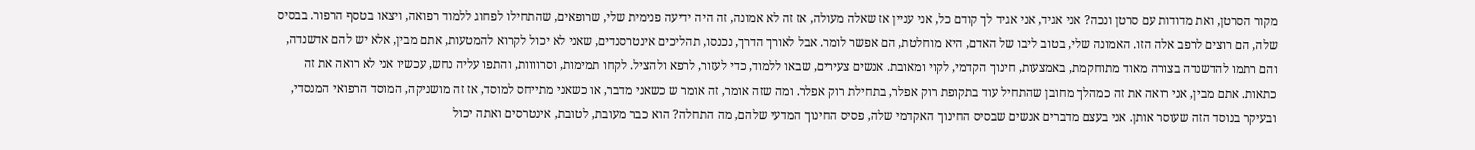מקור הסרטן, ואת מדודות עם סרטן ונכה? אני אגיד, אני אגיד לך קודם כל, אני עניין אז שאלה מעולה, אז זה לא אמונה, זה היה ידיעה פנימית שלי, שרופאים, שהתחילו לפחוג ללמוד רפואה, ויצאו בטסף הרפור. בבסיס שלה, הם רוצים לרפב אלה הזו. האמונה שלי, בטוב ליבו של האדם, היא מוחלטת, הם אפשר לומר. אבל לאורך הדרך, נכנסו, תהליכים אינטרסנדים, שאני לא יכול לקרוא להמטעות, אתם מבין, אלא יש להם אדשנדה, והם רתמו להדשנדה בצורה מאוד מתוחקמת, באמצעות, חינוך הקדמי, לקוי ומאובת. אנשים צעירים, שבאו ללמוד, כדי לעזור, לרפא ולהציל. לקחו תמימות, וסרוווות, והתפו עליה נחש, עכשיו אני לא רואה את זה כתאות. אתם מבין, אני רואה את זה כמהלך מחובן שהתחיל עוד בתקופת רוק אפלר, בתחילת רוק אפלר. ומה שזה אומר, זה אומר ש כשאני מדבר, או כשאני מתייחס למוסד, אז זה מושניקה, המוסד הרפואי המנסדי, ובעיקר בנוסד הזה שעוסר אותן. אני בעצם מדברים אנשים שבסיס החינוך האקדמי שלה, פסיס החינוך המדעי שלהם, מה התחלה? הוא כבר מעובת, לטובת, אינטרסים ואתה יכול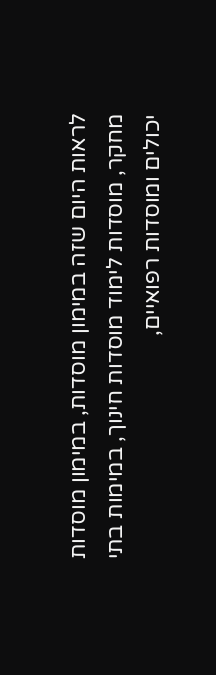לראות היום שזה במימון מוסדות, במימון מוסדות מחקר, מוסדות לימוד מוסדות חינוך, במימות בתי יכולים ומוסדות רפואיים,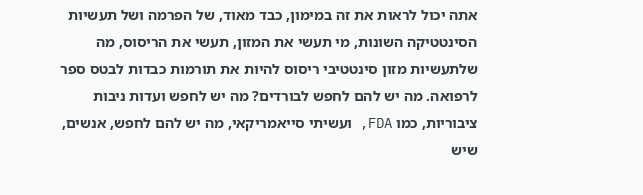אתה יכול לראות את זה במימון, כבד מאוד, של הפרמה ושל תעשיות הסינטטיקה השונות, מי תעשי את המזון, תעשי את הריסוס, מה שלתעשיות מזון סינטטיבי ריסוס להיות את תורמות כבדות לבטס ספר לרפואה. מה יש להם לחפש לבורדים? מה יש לחפש ועדות ניבות ציבוריות, כמו FDA, ועשיתי סייאמריקאי, מה יש להם לחפש, אנשים, שיש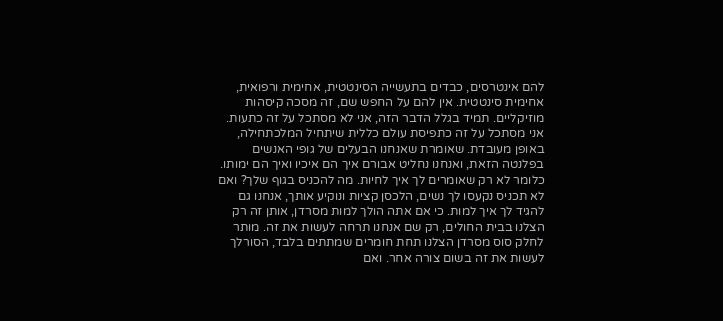להם אינטרסים, כבדים בתעשייה הסינטטית, אחימית ורפואית, אחימית סינטטית. אין להם על החפש שם, זה מסכה קיסהות מוזיקליים. תמיד בגלל הדבר הזה, אני לא מסתכל על זה כתעות. אני מסתכל על זה כתפיסת עולם כללית שיתחיל המלכתחילה, באופן מעובדת. שאומרת שאנחנו הבעלים של גופי האנשים בפלנטה הזאת, ואנחנו נחליט אבורם איך הם איכיו ואיך הם ימותו. כלומר לא רק שאומרים לך איך לחיות. מה להכניס בגוף שלך? ואם לא תכניס נקעסו לך נשים, הלכסן קציות ונוקיע אותך, אנחנו גם להגיד לך איך למות. כי אם אתה הולך למות מסרדן, אותן זה רק הצלנו בבית החולים, רק שם אנחנו תרחה לעשות את זה. מותר לחלק סוס מסרדן הצלנו תחת חומרים שמתתים בלבד, הסורלך לעשות את זה בשום צורה אחר. ואם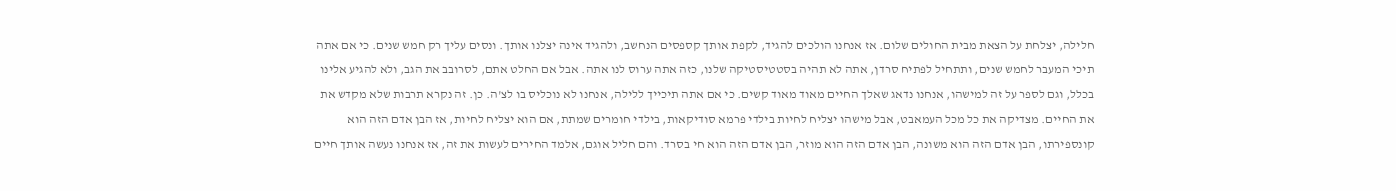חלילה, יצלחת על הצאת מבית החולים שלום. אז אנחנו הולכים להגיד, לקפת אותך קספסים הנחשב, ולהגיד אינה יצלנו אותך. ונסים עליך רק חמש שנים. כי אם אתה תיכי המעבר לחמש שנים, ותתחיל לפתיח סרדן, אתה לא תהיה בסטטיסטיקה שלנו, כזה אתה ערוס לנו אתה. אבל אם החלט אתם, לסרובב את הגב, ולא להגיע אלינו בכלל, וגם לספר על זה למישהו, אנחנו נדאג שאלך החיים מאוד מאוד קשים. כי אם אתה תיכייך ללילה, אנחנו לא נוכליס בו לצ'ה. כן. זה נקרא תרבות שלא מקדש את את החיים. מצדיקה את כל מכל העמאבט, אבל מישהו יצליח לחיות בילדי פרמא סודיקאות, בילדי חומרים שמתת, אם הוא יצליח לחיות, אז הבן אדם הזה הוא קונספירתו, הבן אדם הזה הוא משונה, הבן אדם הזה הוא מוזר, הבן אדם הזה הוא חי בסרד. והם חליל אוגם, אלמד החירים לעשות את זה, אז אנחנו נעשה אותך חיים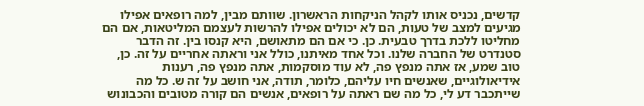קדשים, נכניס אותו לקהל הניקחות הראשרון. שוותם מבין, למה רופאים אפילו מגיעים למצב של טעות, הם לא יכולים אפילו להרשות לעצמם המליטאות, אם הם מחליטו ללכת בדרך טבעית. כן. כי אם הם מתאושם, היא קנסו בין. זה הדבר סטנדרט של החברה שלנו. וכל אחד מאיתנו, כולל אני וראתה אחריים על זה. כן, טוב שמע, אז אתה מנפץ פה, לא עוד מוסקמות, אתה מנפץ פה, רענות אידיאולוגיים, שאנשים חיו עליהם, כלומר, תודה, אני חושב על זה ש. כל מה שייתכבר דע לי, כל מה שם ראתה על רופאים, אנשים הם קורה מטובים והכבונוש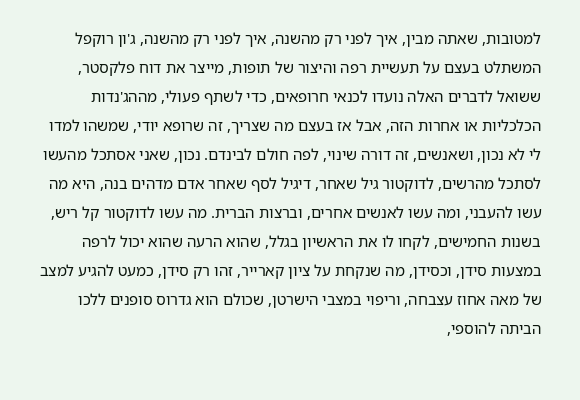למטובות, שאתה מבין, איך לפני רק מהשנה, איך לפני רק מהשנה, ג'ון רוקפל המשתלט בעצם על תעשיית רפה והיצור של תופות, מייצר את דוח פלקסטר, ששואל לדברים האלה נועדו לכנאי חרופאים, כדי לשתף פעולי, מההג'נדות הכלכליות או אחרות הזה, אבל אז בעצם מה שצריך, זה שרופא יודי, שמשהו למדו לי לא נכון, ושאנשים, זה דורה שינוי, לפה חולם לבינדם. נכון, שאני אסתכל מהעשו לסתכל מהרשים, לדוקטור גיל שאחר, דיגיל לסף שאחר אדם מדהים בנה, היא מה עשו להעבני, ומה עשו לאנשים אחרים, וברצות הברית. מה עשו לדוקטור קל ריש, בשנות החמישים, לקחו לו את הראשיון בגלל, שהוא הרעה שהוא יכול לרפה במצעות סידן, וכסידן, מה שנקחת על ציון קארייר, זהו רק סידן, כמעט להגיע למצב של מאה אחוז עצבחה, וריפוי במצבי הישרטן, שכולם הוא גדרוס סופנים ללכו הביתה להוספי,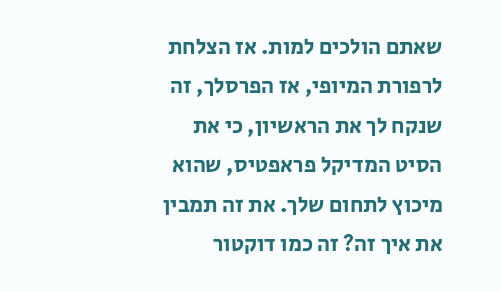שאתם הולכים למות. אז הצלחת לרפורת המיופי, אז הפרסלך, זה שנקח לך את הראשיון, כי את הסיט המדיקל פראפטיס, שהוא מיכוץ לתחום שלך. את זה תמבין את איך זה? זה כמו דוקטור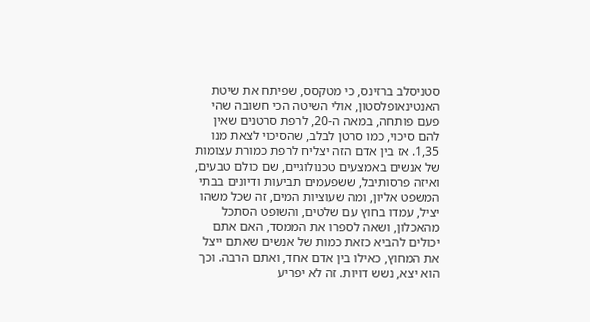סטניסלב ברזינס, כי מטקסס, שפיתח את שיטת האנטינאופלסטון, אולי השיטה הכי חשובה שהי פעם פותחה, במאה ה-20, לרפת סרטנים שאין להם סיכוי, כמו סרטן לבלב, שהסיכוי לצאת מנו 1,35. אז בין אדם הזה יצליח לרפת כמורת עצומות של אנשים באמצעים טכנולוגיים, שם כולם טבעים, ואיזה פרסותיבל, ששפעמים תביעות ודיונים בבתי המשפט אליון, ומה שעוציות המים, זה שכל משהו יציל, עמדו בחוץ עם שלטים, והשופט הסתכל מהאכלון, ושאה לספרו את הממסד, האם אתם יכולים להביא כזאת כמות של אנשים שאתם ייצל את המחוץ, כאילו בין אדם אחד, ואתם הרבה. וכך הוא יצא, נשש דויות. זה לא יפריע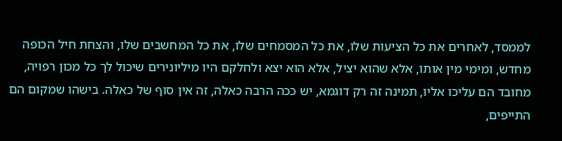לממסד, לאחרים את כל הציעות שלו, את כל המסמחים שלו, את כל המחשבים שלו, והצחת חיל הכופה מחדש, ומימי מין אותו, אלא שהוא יציל, אלא הוא יצא ולחלקם היו מיליונירים שיכול לך כל מכון רפויה, מחובד הם עליכו אליו, תמינה זה רק דוגמא, יש ככה הרבה כאלה, זה אין סוף של כאלה. בישהו שמקום הם התייפים,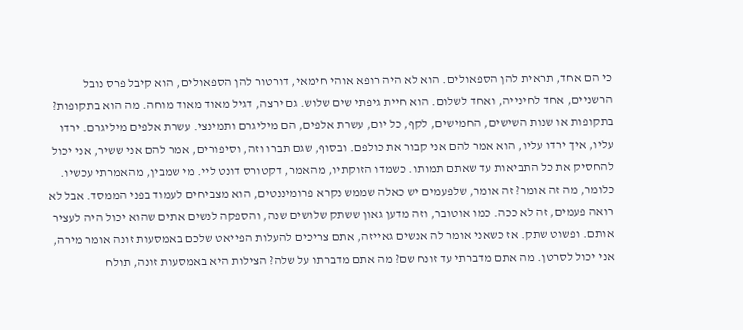כי הם אחד, תראית להן הספאולים. הוא לא היה רופא אוהי חימאי, דורטור להן הספאולים, הוא קיבל פרס נובל הרשניים, אחד לחינייה, ואחד לשלום. הוא חיית גיפתי שים שלוש. גם ירצה, דגיל מאוד מאוד מוחה. מה הוא בתקופות? בתקופות או שנות השישים, החמישים, לקף, כל יום, עשרת אלפים, הם מיליגרם ותמינצי. עשרת אלפים מיליגרם. ירדו עליו, איך ירדו עליו, הוא אמר להם אני קבור את כולפם. ובסוף, שגם תברו וזה, וסיפורים, אמר להם אני ששיר, אני יכול להחסיק את כל התביאות עד שאתם תמותו. כשמדו הזוקתיו, מהאמר, דקטורס דונט ליי. מי שמבין, מהאמרתי עכשיו. כלומר, מה זה אומר? זה אומר, שלפעמים יש כאלה שממש נקרא פרומיננטים, הוא מצביחים לעמוד בפני הממסד. אבל לא רואה פעמים, זה לא ככה. כמו אוטובר, וזה מדען גאון ששתק שלושים שנה, והספקה לנשים אתים שהוא יכול היה לעציר אותם. ופשוט שתק. אז כשאני אומר לה אנשים גאייזה, אתם צריכים להעלות הפייאט שלכם באמסעות זונה אומר מירה, אני יכול לסרטן. מה אתם מדברתי עד זונח שם? מה אתם מדברתו על שלה? הצילות היא באמסעות זונה, תולח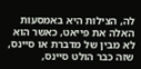לה, הצילות היא באמסעות האלה את פייאט, כאשר הוא לא מבין של מדברת או סיינס, שזה כבר הולט סיינס,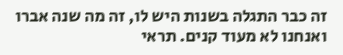זה כבר התגלה בשנות היש לו, זה מה שנה אברו ואנחנו לא מעוד קנים. תראי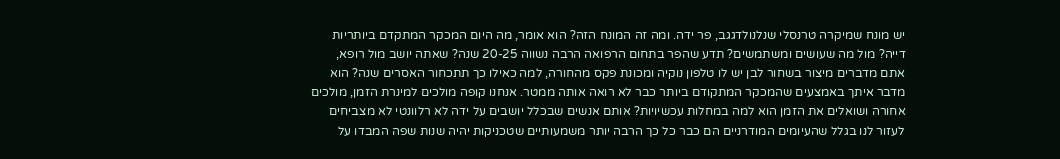יש מונח שמיקרה טרנסלי שנלנולדגגב, פר ידה. ומה זה המונח הזה? הוא אומר, מה היום המכקר המתקדם ביותריות דייה? מול מה שעושים ומשתמשים? תדע שהפר בתחום הרפואה הרבה נשווה 20-25 שנה? שאתה יושב מול רופא, אתם מדברים מיצור בשחור לבן יש לו טלפון נוקיה ומכונת פקס מהחורה, למה כאילו כך תתכחור האסרים שנה? הוא מדבר איתך באמצעים שהמכקר המתקודם ביותר כבר לא רואה אותה ממטר. אנחנו קופה מולכים למינרת הזמן, מולכים אחורה ושואלים את הזמן הוא למה במחלות עכשיויות? אותם אנשים שבכלל יושבים על ידה לא רלוונטי לא מצביחים לעזור לנו בגלל שהעיומים המודרניים הם כבר כל כך הרבה יותר משמעותיים שטכניקות יהיה שנות שפה המבדו על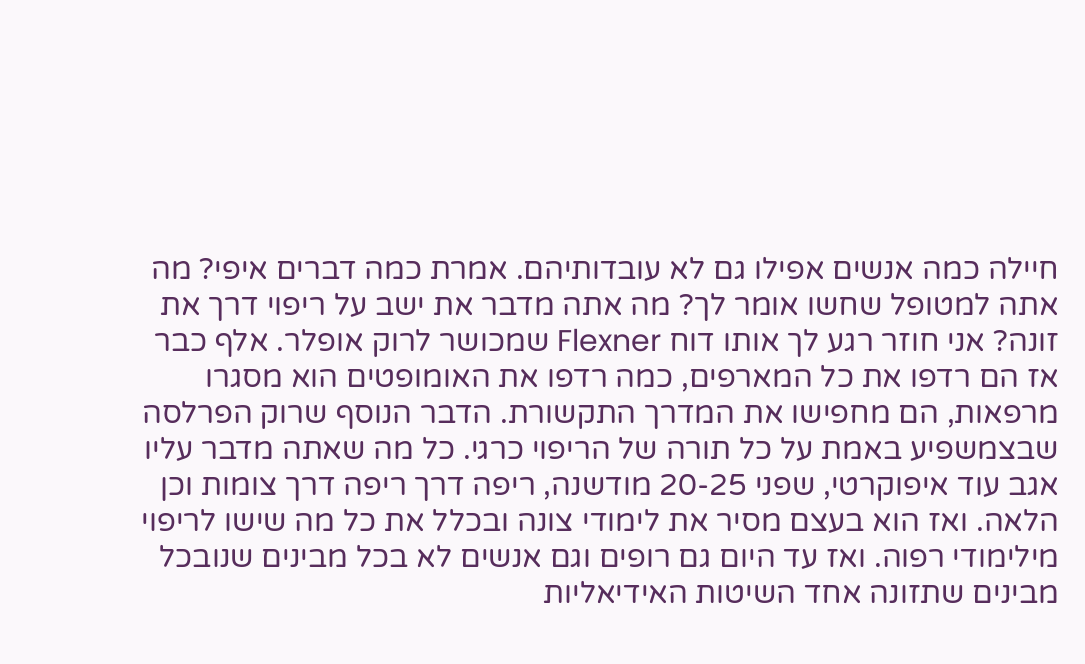חיילה כמה אנשים אפילו גם לא עובדותיהם. אמרת כמה דברים איפי? מה אתה למטופל שחשו אומר לך? מה אתה מדבר את ישב על ריפוי דרך את זונה? אני חוזר רגע לך אותו דוח Flexner שמכושר לרוק אופלר. אלף כבר אז הם רדפו את כל המארפים, כמה רדפו את האומופטים הוא מסגרו מרפאות, הם מחפישו את המדרך התקשורת. הדבר הנוסף שרוק הפרלסה שבצמשפיע באמת על כל תורה של הריפוי כרגי. כל מה שאתה מדבר עליו אגב עוד איפוקרטי, שפני 20-25 מודשנה, ריפה דרך ריפה דרך צומות וכן הלאה. ואז הוא בעצם מסיר את לימודי צונה ובכלל את כל מה שישו לריפוי מילימודי רפוה. ואז עד היום גם רופים וגם אנשים לא בכל מבינים שנובכל מבינים שתזונה אחד השיטות האידיאליות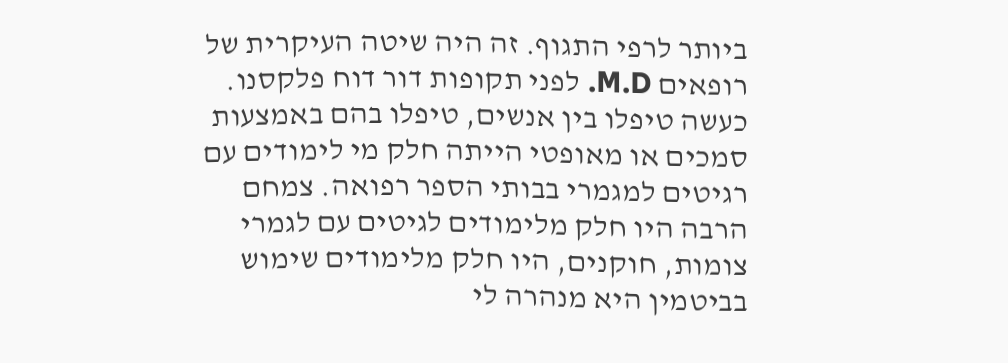ביותר לרפי התגוף. זה היה שיטה העיקרית של רופאים M.D. לפני תקופות דור דוח פלקסנו. כעשה טיפלו בין אנשים, טיפלו בהם באמצעות סמכים או מאופטי הייתה חלק מי לימודים עם רגיטים למגמרי בבותי הספר רפואה. צמחם הרבה היו חלק מלימודים לגיטים עם לגמרי צומות, חוקנים, היו חלק מלימודים שימוש בביטמין היא מנהרה לי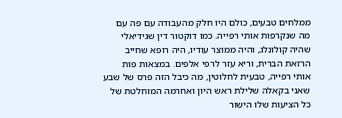ממלחים טבעים, כולם היו חלק מהעבודה עם פה עם מה שנקרפות אותי רפייה. כמו דוקטור דין שגידיאלי שהיה קולונלג, והיה ממוצר עודיו, היה רופא שחייב הרזאת הברית, וריא עזר לרפי אלפים. במצאות פות אותי רפייה, טבעית לחלוטין, מה כיבל הזה פרס של שבע שאני בקאלה שלילת ראש היון ואחרמה המוחלטת של כל הציעות שלו הישור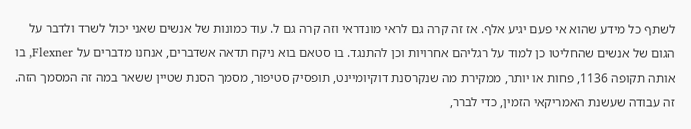לשתף כל מידע שהוא אי פעם יגיע אלף. אז זה קרה גם לראי מונדראי וזה קרה גם ל. עוד כמונות של אנשים שאני יכול לשרד ולדבר על הגום של אנשים שהחליטו כן למוד על רגליהם אחרויות וכן להתנגד. בו סטאם בוא ניקח תדאה אשדברים, אנחנו מדברים על Flexner, בו אותה תקופה 1136, פחות או יותר, ממקירת מה שנקרסנת דוקיומיינט, תופסיק סטיפור, מסמך הסנת שטיין ששאר במה זה המסמך הזה. זה עבודה שעשנת האמריקאי הזמין, כדי לברר,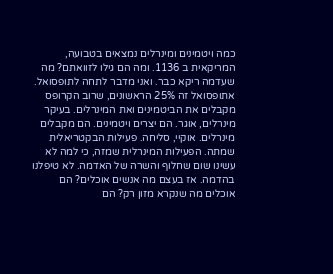כמה ויטמינים ומינרלים נמצאים בטבועה, המריקאית ב 1136. ומה הם גילו לזוואתם? מה שעדמה ריקא כבר. ואני מדבר לתחה לתופסואל. אתופסואל זה 25% הראשונים, שרוב הקרופס מקבלים את הביטמינים ואת המינרלים. בעיקר מינרלים, אוגר. הם יצרים ויטמינים. הם מקבלים מינרלים. אוקיי, סליחה. פעילות הבקטריאלית שמתה. הפעילות המינרלית שמזה, כי למה לא עשינו שום שחלוף והשרה של האדמה. לא טיפלנו בהדמה. אז בעצם מה אנשים אוכלים? הם אוכלים מה שנקרא מזון רק? הם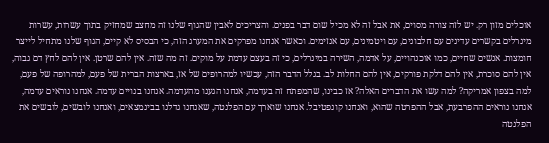אוכלים מזון רק. יש לזה צורה מסוים, את אבל זה לא מכיל שום דבר בפנים. והצריכים לאבין שהגוף שלנו זה מחצב שמחזיק בתוך עשרות, עשרות מינרלים בקשרים עדינים עם חלבונים, עם ויטמינים, עם אנזימים. וכאשר אנחנו מפרקים את המערג הזה, כי הבסיס לא קיים, הגוף שלנו מתחיל לייצר חומצות. אנשים שחיים, כמו אוכנהויים, על אדמה, השירה במינרלים, כי זה בעצם עדמת על מוקים. זה מה שזה. אין להם שרטן. אין להם לחץ דם גבוה, אין להם סוכרת, אין להם דלקת פורקים, אין להם החלות לב. בגלל הדבר הזה, עכשיו למהרופים של אז, בארצות הברית של פעם, למהרופה של פעם, למה בצפון אמריקה? למה עשו את הדברים האלה? אז כבינו, שהמפתח זה בעדמה, אנחנו הגענו מהעדמה. אנחנו בנויים עדמה. אנחנו נוראים עדמה, אנחנו נוראים ההפרבעת, אבל ההפרטה שהוא, ואנחנו קונפטיבל. אנחנו שוארך עם הפלנטה, שאנחנו גדלנו בבינמצאים, ואנחנו לובשים, לובשים את הפלנטה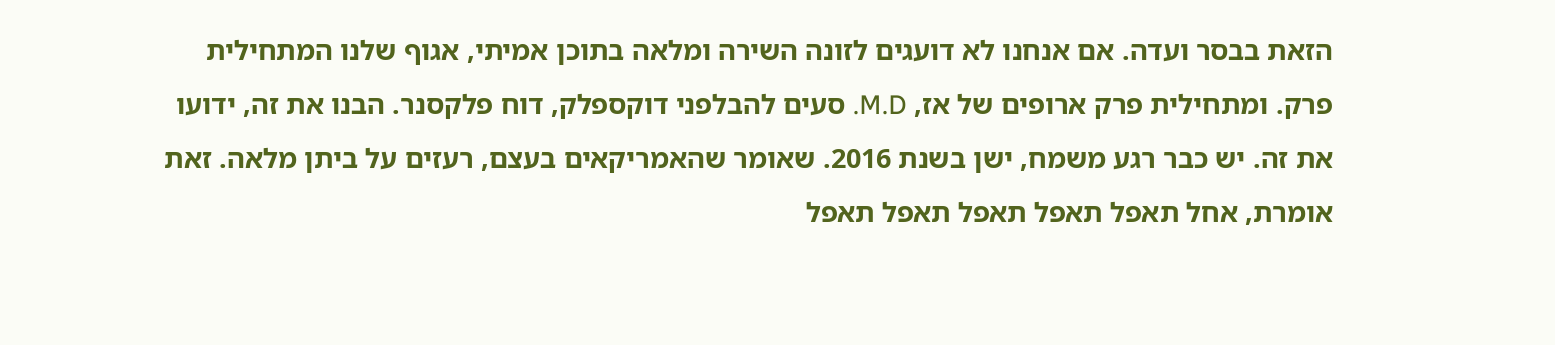הזאת בבסר ועדה. אם אנחנו לא דועגים לזונה השירה ומלאה בתוכן אמיתי, אגוף שלנו המתחילית פרק. ומתחילית פרק ארופים של אז, M.D. סעים להבלפני דוקספלק, דוח פלקסנר. הבנו את זה, ידועו את זה. יש כבר רגע משמח, ישן בשנת 2016. שאומר שהאמריקאים בעצם, רעזים על ביתן מלאה. זאת אומרת, אחל תאפל תאפל תאפל תאפל תאפל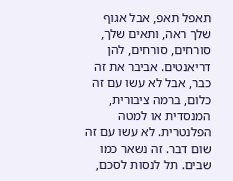תאפל תאפ, אבל אגוף שלך ראה, ותאים שלך, סורחים, סורחים, להן דריאנטים. אביבר את זה כבר, אבל לא עשו עם זה כלום, ברמה ציבורית, המנסדית או למטה הפלנטרית. לא עשו עם זה שום דבר. זה נשאר כמו שבים. תל לנסות לסכם,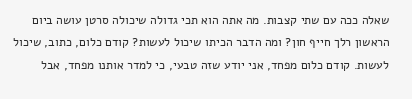שאלה ככה עם שתי קצבות. מה אתה הוא תכי גדולה שיכולה סרטן עושה ביום הראשון רלך חייף חון? ומה הדבר הכיתו שיכול לעשות? קודם כלום, כתוב, שיכול לעשות. קודם כלום מפחד, אני יודע שזה טבעי, כי למדר אותנו מפחד, אבל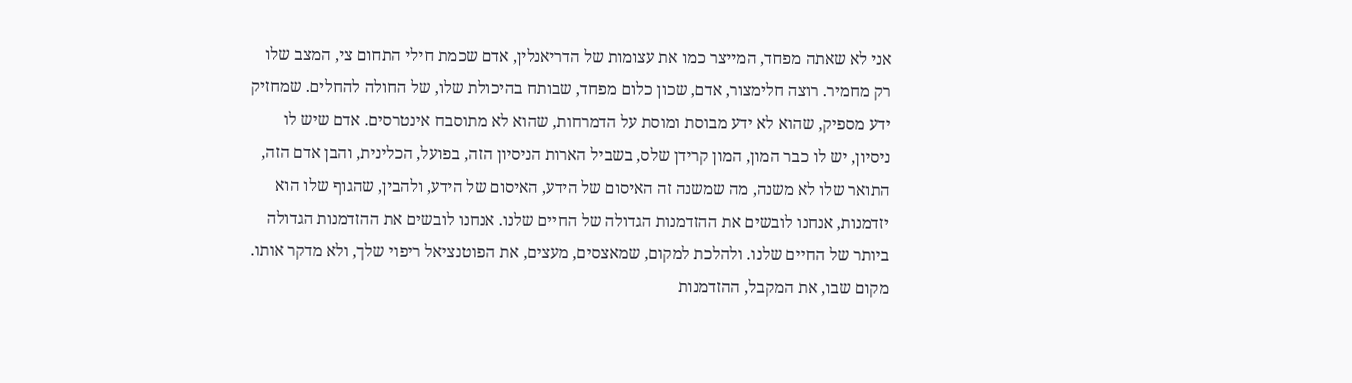אני לא שאתה מפחד, המייצר כמו את עצומות של הדריאנלין, אדם שכמת חילי התחום צי, המצב שלו רק מחמיר. רוצה חלימצור, אדם, שכון כלום מפחד, שבותח בהיכולת שלו, של החולה להחלים. שמחזיק ידע מספיק, שהוא לא ידע מבוסת ומוסת על הדמרחות, שהוא לא מתוסבח אינטרסים. אדם שיש לו ניסיון, יש לו כבר המון, המון קרידן שלס, בשביל הארות הניסיון הזה, בפועל, הכלינית, והבן אדם הזה, התואר שלו לא משנה, מה שמשנה זה האיסום של הידע, האיסום של הידע, ולהבין, שהגוף שלו הוא יזדמנות, אנחנו לובשים את ההזדמנות הגדולה של החיים שלנו. אנחנו לובשים את ההזדמנות הגדולה ביותר של החיים שלנו. ולהלכת למקום, שמאצסים, מעצים, את הפוטנציאל ריפוי שלך, ולא מדקר אותו. מקום שבו, את המקבל, ההזדמנות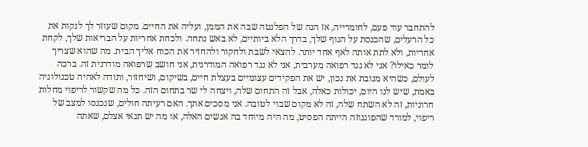להתחבר עוד פעם, לחומרייה, אז הנה של הפלנטה שבה את הממן, ועליה את החיים. מקום שעוזר לך לנקות את כל הרעלים, שהכנסת על הגוף שלך, בדרך הלא ביותיים, לא באש נתחה. ולכחת אחריות על הבריאות שלך, לקחת אחריות, ולא לתת אותה לאף אחד יותר. להצאי לשבת ולחקור ולהחזיר את הכוח אליך הבית. מה שהוא שצריך לומר כאילו? אני לא נגד רפואה מערבית, אני לא נגד רפואה המודרנית, אני חושב שרפואה מודרנית זה. ברכה לעולם, כשהיא מנובת את נכון, יש את הפקידים עצומיים בעצלת חיים, בשיקום, ושיחזור, ותודה לאהיה טכנולוגיה באמת, שיש לנו היום, יכולות כאלה, אבל זה התחום שלה, ויצחה לי שר בתחום הזה. כל מה שקשור לריפוי מחלות חרוניות, זה לא השתח שלה, זה לא מקום שבוי לטובה. אני מסכים אתך. האם רעיתה חולים, שנכנסו למצב של ריפוי, למורד שהפוגנוזה הייתה הפסיט, מה היה מיוחד בה אנשים האלה, או מה יש תנאי אצלם, שאתה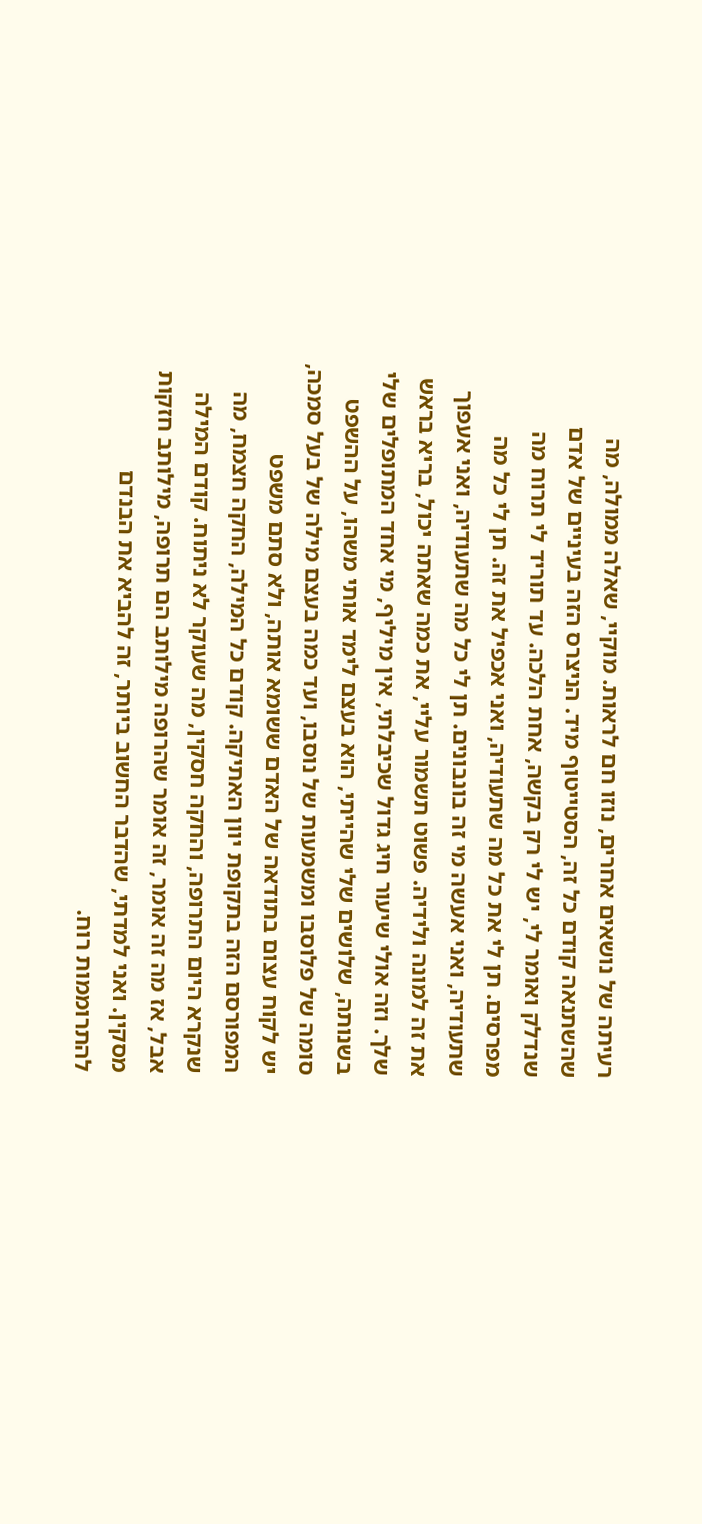רעיתה של נושאים אחרים, נוזו חם לראות. מוקיי, שאלה ממולה, מה שהשתנאה קודם כל זה, הסטייטוף מיד. הניצרס הזה בעיניים של אדם שנדלק ואומר לי, יש לי רק בקשה, אחת הלכה. עד תוריד לי תרוח מה מפרסים. תן לי את כל מה שתעודיה, ואני אכפיל את זה. תן לי כל מה שתעודיה, ואני אעשה מי זה בונבונים. תן לי כל מה שתעודיה, ואני אעפוך את זה למונה ולידיה. פשוט תשמור עליי, את כמה שאתה יכול, בריא בראש שלך. וזה אולי שיעור חיג גדול שכיבלתי, אין מיליף, מי אחד המתופלים שלי בשנותה, שלושים שלי שהייתי, הוא בעצם לימד אותי משהו, על ההשפט סומה של פלוסבו ומשמעות של נוסבו, ועד כמה בעצם מילה של בעל סמכה, יש לקוח עצום בתודאה של האדם ששומא אותה, ולא סתם משפט המפורסם הזה בתקופת יוון האתיקה. קודם כל המילה, החקה חצמח, מה שנקרא היום התרופה, והחקה חסקין, מה שעוקר לא ניתוח. קודם המילה אבל, אז מה זה אומר, זה אומר שהרופה מילותב הם תרופה, מילותב חזקות מסקין. ואני למדתי, שהדבר החשוב ביותר, זה להביא את הבנדם להתרוממות רוח.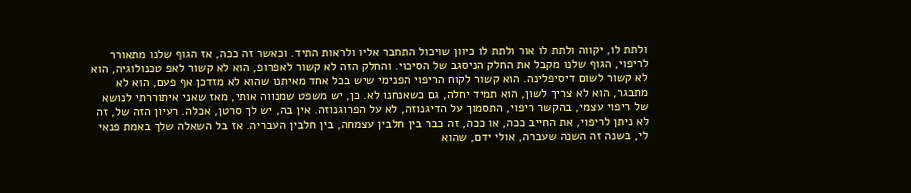ולתת לו, יקווה ולתת לו אור ולתת לו כיוון שויכול התחבר אליו ולראות התיד. וכאשר זה ככה, אז הגוף שלנו מתאורר לריפוי, הגוף שלנו מקבל את החלק הניסגב של הסיכוי. והחלק הזה לא קשור לאפרופ, הוא לא קשור לאפ טכנולוגיה, הוא לא קשור לשום דיסיפלינה. הוא קשור לקוח הריפוי הפנימי שיש בכל אחד מאיתנו שהוא לא מזדכן אף פעם, הוא לא מתבגר, הוא לא צריך לשון, הוא תמיד יחלה, גם כשאנחנו לא. כן, יש משפט שמנווה אותי, מאז שאני איתוררתי לנושא של ריפוי עצמי, בהקשר ריפוי, התסמוך על הדיגנוזה, לא על הפרוגנוזה. אין בה, יש לך סרטן, אכלה. רעיון הזה של, זה לא ניתן לריפוי, את החייב ככה, או ככה, זה כבר בין חלבין עצמחה, בין חלבין העבריה. אז בל השאלה שלך באמת פנאי לי, בשנה זה השנה שעברה, אולי ידם, שהוא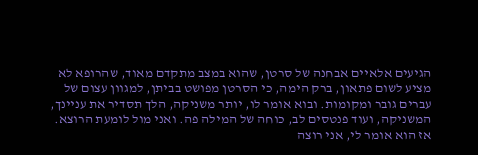הגיעים אלאיים אבחנה של סרטן, שהוא במצב מתקדם מאוד, שהרופא לא מציע לשום פתאון, ברק הימה, כי הסרטן מפושט בביתן, למגוון עצום של עברים גובר ומקומות. ובוא אומר לו, יותר משניקה, הלך תסדיר את עניינך, המשניקה, ועוד פנטסים לב, כוחה של המילה פה. ואני מול לומעת הרוצא. אז הוא אומר לי, אני רוצה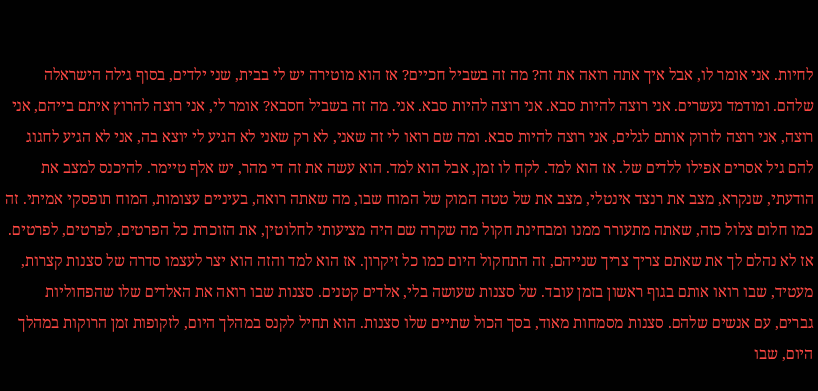לחיות. אני אומר לו, אבל איך אתה רואה את זה? מה זה בשביל חכיים? אז הוא מוטירה יש לי בבית, שני ילדים, בסוף גילה הישראלה שלהם. ומודמד נעשרים. אני רוצה להיות סבא. אני רוצה להיות סבא. אני. מה זה בשביל חסבא? אומר לי, אני רוצה להרוץ איתם בייהם, אני רוצה, אני רוצה לזרוק אותם לגלים, אני רוצה להיות סבא. ומה שם רואו לי זה שאני, לא רק שאני לא הגיע לי יוצא בה, אני לא הגיע לחגוג להם גיל אסרים אפילו ללדים של. אז הוא למד. לקח לו זמן, אבל הוא למד. הוא עשה את זה די מהר, יש אלף טיימר. להיכנס למצב את הודעתי, שנקרא, מצב את רנצד אינטלי, מצב את של טטה המוק של המוח שבו, מה שאתה רואה, בעיניים עצומות, המוח תופסקי אמיתי. זה כמו חלום צלול כזה, שאתה מתעורר ממנו ומבחינת חקול מה שקרה שם היה מציעותי לחלוטין, את הזוכרת כל הפרטים, לפרטים, לפרטים. אז לא נהלם לך את שאתם צריך צריך שנייהם, זה התחקול היום כמו כל זיקרון. אז הוא למד והזה הוא יצר לעצמו סדרה של סצנות קצרות, מעטיד, שבו רואו אותם בגוף ראשון בזמן עובד. של סצנות שעושה בלי, אלדים קטנים. סצנות שבו רואה את האלדים שלו שהפחוליות גברים, עם אנשים שלהם. סצנות מסמחות מאוד, בסך הכול שתיים שלו סצנות. הוא תחיל לקנס במהלך היום, לזקופות זמן הרוקות במהלך היום, שבו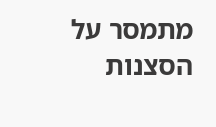מתמסר על הסצנות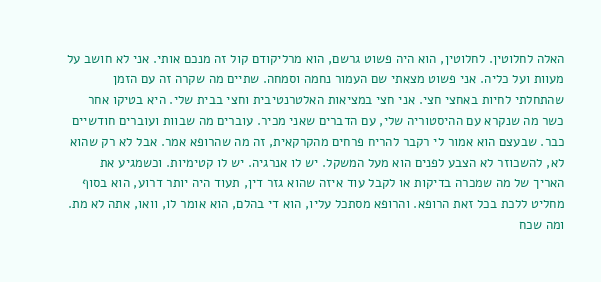האלה לחלוטין. לחלוטין, הוא היה פשוט גרשם, הוא מרליקודם קול זה מנכם אותי. אני לא חושב על מעוות ועל כליה. אני פשוט מצאתי שם העמור נחמה וסמחה. שתיים מה שקרה זה עם הזמן שהתחלתי לחיות באחצי חצי. אני חצי במציאות האלטרנטיבית וחצי בבית שלי. היא בטיקו אחר כשר מה שנקרא עם ההיסטוריה שלי, עם הדברים שאני מכיר. עוברים מה שבוות ועוברים חודשיים כבר. שבעצם הוא אמור לי רקבר להריח פרחים מהקרקאית, זה מה שהרופא אמר. אבל לא רק שהוא לא, להשכוזר לא הצבע לפנים הוא מעל המשקל. יש לו אנרגיה. יש לו קטימיות. וכשמגיע את האריך של מה שמכרה בדיקות או לקבל עוד איזה שהוא גזר דין, תעוד היה יותר דרוע, הוא בסוף מחליט ללכת בכל זאת הרופא. והרופא מסתכל עליו, הוא די בהלם, הוא אומר לו, וואו, אתה לא מת. ומה שכח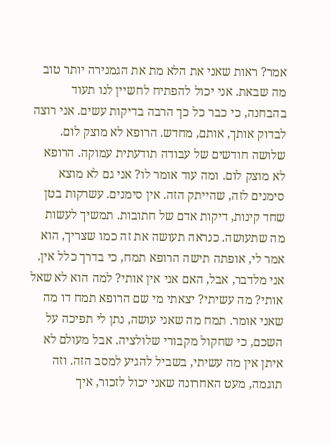אמר? ראות שאני את הלא מת את הגמנירה יותר טוב מה שבאת. אני יכול להפתיח לחשיין לנו תעוד בהבחנה, כי כבר כל כך הרבה בדיקות עשים. אני רוצה לבדוק אותך, אותם, מחדש. הרופא לא מוצק לום. שלושה חודשים של עבודה תודעתית עמוקה. הרופא לא מוצק לום. ומה עוד אומר לו? אני גם לא מוצא סימנים לזה, שהייתק הזה. אין סימנים. עשרקות בטן שחד קינות, דיקות אדם של חתובות. תמשיך לעשות מה שתעושה. כנראה תעושה את זה כמו שצריך, הוא אמר לי, אופתה תישה הרופא תמח, כי בדרך כלל אין. אני מלדבר, אבל, האם אני אין אותי? למה הוא לא שאל אותי? מה עשיתי? יצאתי מי שם הרופא תמח דו מה שאני אומר. תמח מה שאני עושה, נתן לי תפיכה על השכם, כי שחקול מקבורי שלולציה. אבל מעולם לא איתן אין מה עשיתי, בשביל להגיע למסב הזה. וזה תוגמה, מעט האחרונה שאני יכול לזכור, איך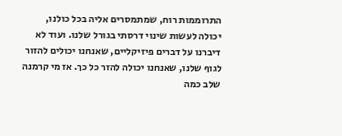התרוממות רוח, שמתמסרים אליה בכל כולנו, יכולה לעשות שינוי דרסתי בגורל שלנו. ועוד לא דיברנו על דברים פיזיקליים, שאנחנו יכולים להזור לגוף שלנו, שאנחנו יכולה להזר כל כך. אז מי קרמנה שלב כמה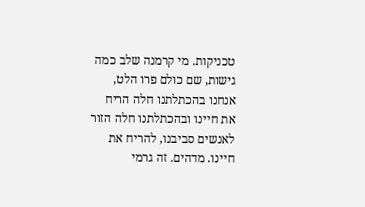טכניקות. מי קרמנה שלב כמה גישות, שם כולם פרו הלט, אנחנו בהכתלתנו חלה הריח את חיינו ובהכתלתנו חלה הזור לאנשים סביבנו, להריח את חיינו. מדהים. זה גרמי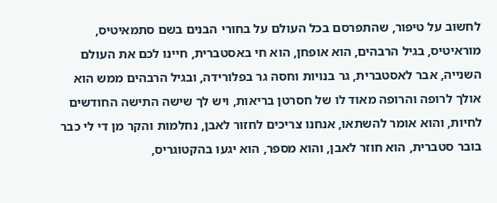לחשוב על טיפור, שהתפרסם בכל העולם על בחורי הבנים בשם סתמאיטיס, מוראיטיס, בגיל הרבהים, הוא אופחן, הוא חי באסטברית, חיינו לכם את העולם השנייה, אבר לאסטברית, גר בנויות וחסה גר בפלורידה, ובגיל הרבהים ממש הוא אולך לרופה והרופה מאוד לו של חסרטן בריאות, ויש לך שישה התישה החודשים לחיות, והוא אומר להשתאו, אנחנו צריכים לחזור לאבן, נחלמות והקר מן די לי כבר בובר סטברית, הוא חוזר לאבן, והוא מספר, הוא יגעו בהקטוגריס,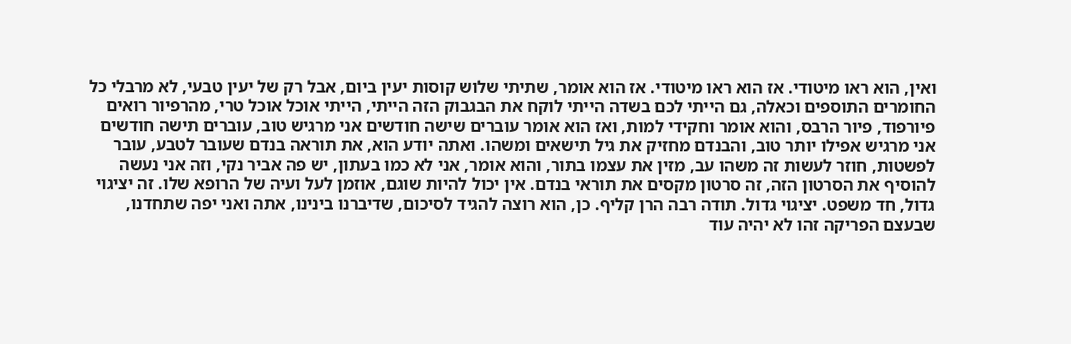ואין, הוא ראו מיטודי. אז הוא ראו מיטודי. אז הוא אומר, שתיתי שלוש קוסות יעין ביום, אבל רק של יעין טבעי, לא מרבלי כל החומרים התוספים וכאלה, גם הייתי לכם בשדה הייתי לוקח את הבגבוק הזה הייתי, הייתי אוכל אוכל טרי, מהרפיור רואים פיורפוד, פיור הרבס, והוא אומר וחקידי למות, ואז הוא אומר עוברים שישה חודשים אני מרגיש טוב, עוברים תישה חודשים אני מרגיש אפילו יותר טוב, והבנדם מחזיק את גיל תישאים ומשהו. ואתה יודע הוא, את תוראה בנדם שעובר לטבע, עובר לפשטות, חוזר לעשות זה משהו עב, מזין את עצמו בתור, והוא אומר, אני לא כמו בעתון, יש פה אביר נקי, וזה אני נעשה להוסיף את הסרטון הזה, זה סרטון מקסים את תוראי בנדם. אין יכול להיות שוגם, אוזמן לעל ועיה של הרופא שלו. זה יציגוי גדול, חד משפט. יציגוי גדול. תודה רבה הרן קליף. כן, הוא רוצה להגיד לסיכום, שדיברנו בינינו, אתה ואני יפה שתחדנו, שבעצם הפריקה זהו לא יהיה עוד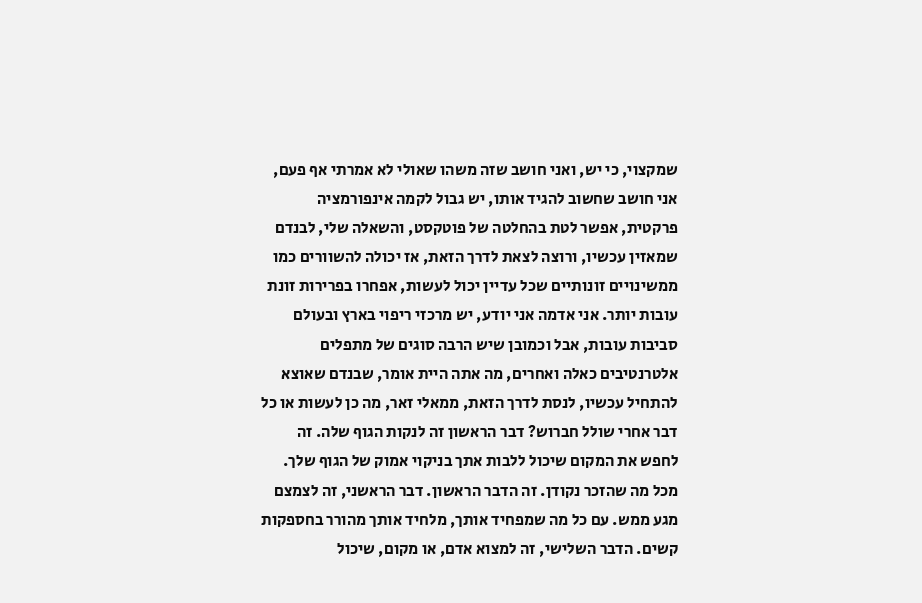שמקצוי, כי יש, ואני חושב שזה משהו שאולי לא אמרתי אף פעם, אני חושב שחשוב להגיד אותו, יש גבול לקמה אינפורמציה פרקטית, אפשר לטת בהחלטה של פוטקסט, והשאלה שלי, לבנדם שמאזין עכשיו, ורוצה לצאת לדרך הזאת, אז יכולה להשוורים כמו ממשינויים זונותיים שכל עדיין יכול לעשות, אפחרו בפרירות זונת עובות יותר. אני אדמה אני יודע, יש מרכזי ריפוי בארץ ובעולם סביבות עובות, אבל וכמובן שיש הרבה סוגים של מתפלים אלטרנטיבים כאלה ואחרים, מה אתה היית אומר, שבנדם שאוצא להתחיל עכשיו, לנסת לדרך הזאת, ממאלי זאר, מה כן לעשות או כל דבר אחרי שולל חברוש? דבר הראשון זה לנקות הגוף שלה. זה לחפש את המקום שיכול ללבות אתך בניקוי אמוק של הגוף שלך. מכל מה שהזכר נקודן. זה הדבר הראשון. דבר הראשני, זה לצמצם מגע ממש. עם כל מה שמפחיד אותך, מלחיד אותך מהורר בחספקות קשים. הדבר השלישי, זה למצוא אדם, או מקום, שיכול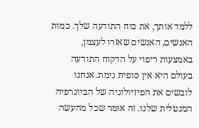ללמד אותך, את כוח התודעה שלך. כמות האנשים, האנשים שאזרו לעצמן, באמצעות ריפוי על הדקוח התודעה בעולם היא אין סופית גימת. אנחנו לובשים את הפיזיולוגיה של הביוגרפיה המנטלית שלנו. זה אומר שכל מהעשה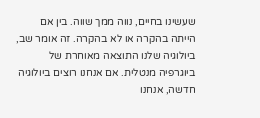שעשינו בחיים, נווה ממך שווה. בין אם הייתה בהקרה או לא בהקרה. זה אומר שב, ביולוגיה שלנו התוצאה מאוחרת של ביוגרפיה מנטלית. אם אנחנו רוצים ביולוגיה חדשה, אנחנו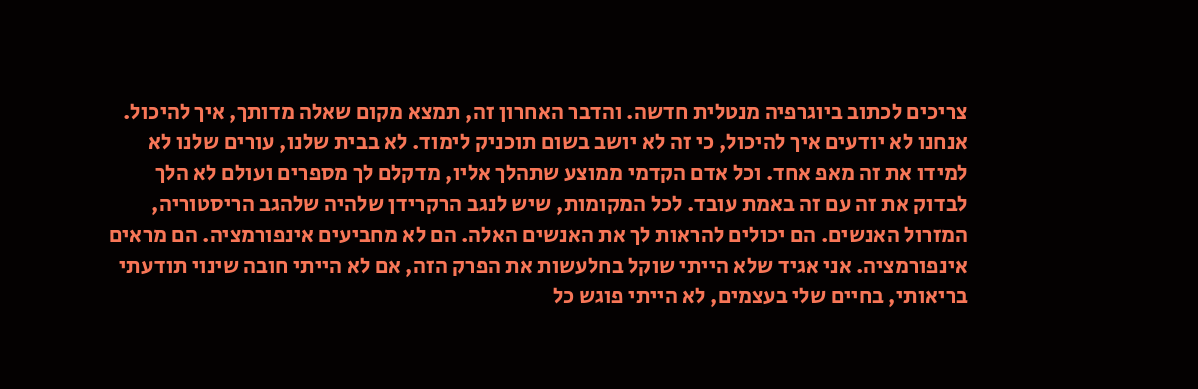צריכים לכתוב ביוגרפיה מנטלית חדשה. והדבר האחרון זה, תמצא מקום שאלה מדותך, איך להיכול. אנחנו לא יודעים איך להיכול, כי זה לא יושב בשום תוכניק לימוד. לא בבית שלנו, עורים שלנו לא למידו את זה מאפ אחד. וכל אדם הקדמי ממוצע שתהלך אליו, מדקלם לך מספרים ועולם לא הלך לבדוק את זה עם זה באמת עובד. לכל המקומות, שיש לנגב הרקרידן שלהיה שלהגב הריסטוריה, המזרול האנשים. הם יכולים להראות לך את האנשים האלה. הם לא מחביעים אינפורמציה. הם מראים אינפורמציה. אני אגיד שלא הייתי שוקל בחלעשות את הפרק הזה, אם לא הייתי חובה שינוי תודעתי בריאותי, בחיים שלי בעצמים, לא הייתי פוגש כל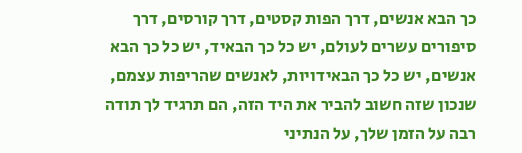כך הבא אנשים, דרך הפות קסטים, דרך קורסים, דרך סיפורים עשרים לעולם, יש כל כך הבאיד, יש כל כך הבא אנשים, יש כל כך הבאידויות, לאנשים שהריפות עצמם, שנכון שזה חשוב להביר את היד הזה, הם תרגיד לך תודה רבה על הזמן שלך, על הנתיני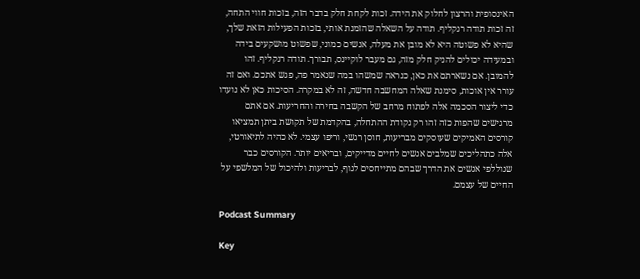האינסופית והרצון לחלוק את הידה. זכות לקחת חלק בדבר הזה, בזכות חווי התחה, זה זכות תודה רנקליף. תודה על השאלה שהזמנת אותי, בזכות הפעילות הזאת שלך, שהיא לא פשוטה היא לא מובן את מעלה, אנשים כמוני, שפשוט מושקעים בידה ובמעידה יכולים להניק חלק מזה, גם מעבר לוקיינס, תבורך. תודה רנקליף. זהו להמובן. אם נשארתם את כאן, כנראה שמשהו במה שנאמר פה, פגש אתכם. ואם זה עורר אין אוכות, סימנת שאלה המחשבה חדשה, זה לא במקרה. הסיכות כאן לא נועדו כדי ליצור הסכמה אלה לפתוח מרחב של הקשבה בחירה והחריעות. אם אתם מרגישים שהפות כזה זהו רק נקודת ההתחלה, בהקדמת של תקושת ביתן תמציאו קורסים האמיקים שעוסקים מבריעות, חוסן רגשי, וריפו עצמי. לא כהיה לתיאורטי, אלה כתהליכים שמלבים אנשים לחיים מדייקים, ובריאים יותר. הקורסים כבר שנוללפי אנשים את הדרך שבהם מתייחסים לגוף, לבריעות ולהיכול של המלשפי על החיים של עצמם.

Podcast Summary

Key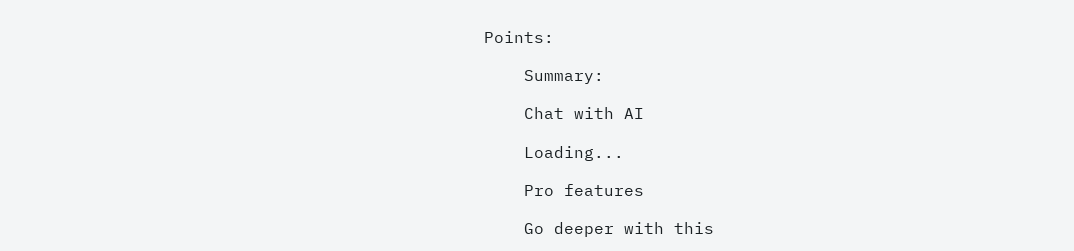Points:

    Summary:

    Chat with AI

    Loading...

    Pro features

    Go deeper with this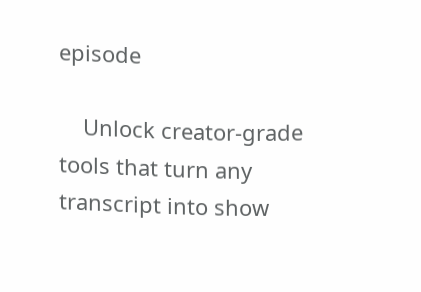episode

    Unlock creator-grade tools that turn any transcript into show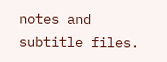notes and subtitle files.